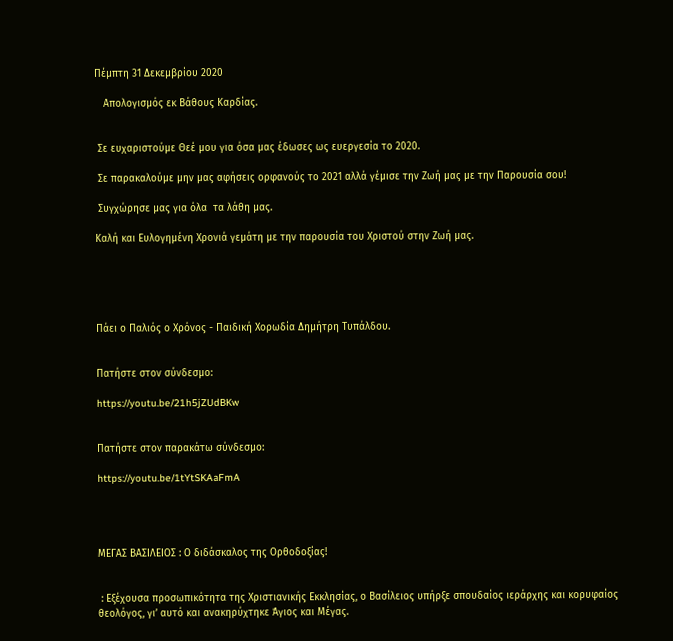Πέμπτη 31 Δεκεμβρίου 2020

   Απολογισμός εκ Βάθους Καρδίας.


 Σε ευχαριστούμε Θεέ μου για όσα μας έδωσες ως ευεργεσία το 2020.

 Σε παρακαλούμε μην μας αφήσεις ορφανούς το 2021 αλλά γέμισε την Ζωή μας με την Παρουσία σου!

 Συγχώρησε μας για όλα  τα λάθη μας.

Καλή και Ευλογημένη Χρονιά γεμάτη με την παρουσία του Χριστού στην Ζωή μας.





Πάει ο Παλιός ο Χρόνος - Παιδική Χορωδία Δημήτρη Τυπάλδου.


Πατήστε στον σύνδεσμο:

https://youtu.be/21h5jZUdBKw


Πατήστε στον παρακάτω σύνδεσμο:

https://youtu.be/1tYtSKAaFmA




ΜΕΓΑΣ ΒΑΣΙΛΕΙΟΣ : Ο διδάσκαλος της Ορθοδοξίας!


 : Εξέχουσα προσωπικότητα της Χριστιανικής Εκκλησίας, ο Βασίλειος υπήρξε σπουδαίος ιεράρχης και κορυφαίος θεολόγος, γι’ αυτό και ανακηρύχτηκε Άγιος και Μέγας.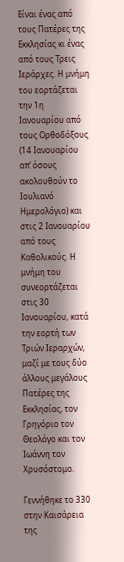Είναι ένας από τους Πατέρες της Εκκλησίας κι ένας από τους Τρεις Ιεράρχες. Η μνήμη του εορτάζεται την 1η Ιανουαρίου από τους Ορθοδόξους (14 Ιανουαρίου απ’ όσους ακολουθούν το Ιουλιανό Ημερολόγιο) και στις 2 Ιανουαρίου από τους Καθολικούς. Η μνήμη του συνεορτάζεται στις 30 Ιανουαρίου, κατά την εορτή των Τριών Ιεραρχών, μαζί με τους δύο άλλους μεγάλους Πατέρες της Εκκλησίας, τον Γρηγόριο τον Θεολόγο και τον Ιωάννη τον Χρυσόστομο.

Γεννήθηκε το 330 στην Καισάρεια της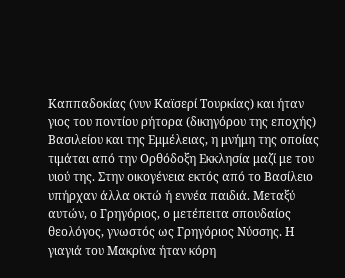Καππαδοκίας (νυν Καϊσερί Τουρκίας) και ήταν γιος του ποντίου ρήτορα (δικηγόρου της εποχής) Βασιλείου και της Εμμέλειας, η μνήμη της οποίας τιμάται από την Ορθόδοξη Εκκλησία μαζί με του υιού της. Στην οικογένεια εκτός από το Βασίλειο υπήρχαν άλλα οκτώ ή εννέα παιδιά. Μεταξύ αυτών, ο Γρηγόριος, ο μετέπειτα σπουδαίος θεολόγος, γνωστός ως Γρηγόριος Νύσσης. Η γιαγιά του Μακρίνα ήταν κόρη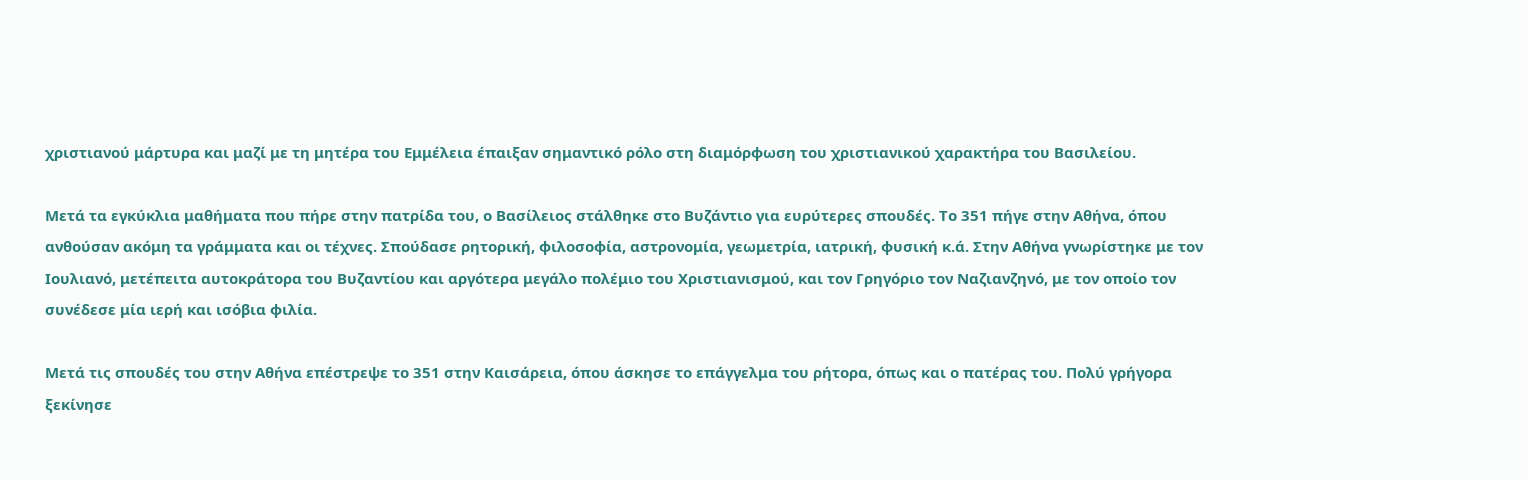χριστιανού μάρτυρα και μαζί με τη μητέρα του Εμμέλεια έπαιξαν σημαντικό ρόλο στη διαμόρφωση του χριστιανικού χαρακτήρα του Βασιλείου.

Μετά τα εγκύκλια μαθήματα που πήρε στην πατρίδα του, ο Βασίλειος στάλθηκε στο Βυζάντιο για ευρύτερες σπουδές. Το 351 πήγε στην Αθήνα, όπου ανθούσαν ακόμη τα γράμματα και οι τέχνες. Σπούδασε ρητορική, φιλοσοφία, αστρονομία, γεωμετρία, ιατρική, φυσική κ.ά. Στην Αθήνα γνωρίστηκε με τον Ιουλιανό, μετέπειτα αυτοκράτορα του Βυζαντίου και αργότερα μεγάλο πολέμιο του Χριστιανισμού, και τον Γρηγόριο τον Ναζιανζηνό, με τον οποίο τον συνέδεσε μία ιερή και ισόβια φιλία.

Μετά τις σπουδές του στην Αθήνα επέστρεψε το 351 στην Καισάρεια, όπου άσκησε το επάγγελμα του ρήτορα, όπως και ο πατέρας του. Πολύ γρήγορα ξεκίνησε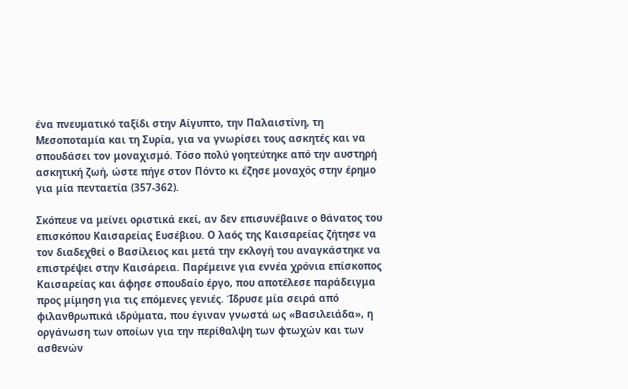ένα πνευματικό ταξίδι στην Αίγυπτο, την Παλαιστίνη, τη Μεσοποταμία και τη Συρία, για να γνωρίσει τους ασκητές και να σπουδάσει τον μοναχισμό. Τόσο πολύ γοητεύτηκε από την αυστηρή ασκητική ζωή, ώστε πήγε στον Πόντο κι έζησε μοναχός στην έρημο για μία πενταετία (357-362).

Σκόπευε να μείνει οριστικά εκεί, αν δεν επισυνέβαινε ο θάνατος του επισκόπου Καισαρείας Ευσέβιου. Ο λαός της Καισαρείας ζήτησε να τον διαδεχθεί ο Βασίλειος και μετά την εκλογή του αναγκάστηκε να επιστρέψει στην Καισάρεια. Παρέμεινε για εννέα χρόνια επίσκοπος Καισαρείας και άφησε σπουδαίο έργο, που αποτέλεσε παράδειγμα προς μίμηση για τις επόμενες γενιές. Ίδρυσε μία σειρά από φιλανθρωπικά ιδρύματα, που έγιναν γνωστά ως «Βασιλειάδα», η οργάνωση των οποίων για την περίθαλψη των φτωχών και των ασθενών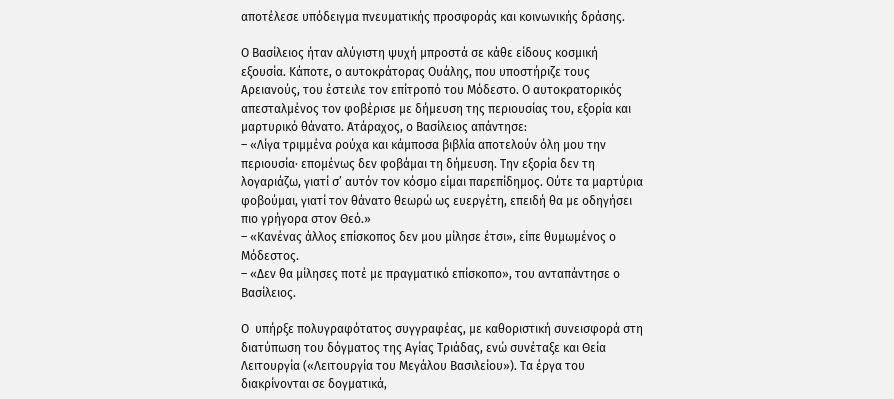αποτέλεσε υπόδειγμα πνευματικής προσφοράς και κοινωνικής δράσης.

Ο Βασίλειος ήταν αλύγιστη ψυχή μπροστά σε κάθε είδους κοσμική εξουσία. Κάποτε, ο αυτοκράτορας Ουάλης, που υποστήριζε τους Αρειανούς, του έστειλε τον επίτροπό του Μόδεστο. Ο αυτοκρατορικός απεσταλμένος τον φοβέρισε με δήμευση της περιουσίας του, εξορία και μαρτυρικό θάνατο. Ατάραχος, ο Βασίλειος απάντησε:
– «Λίγα τριμμένα ρούχα και κάμποσα βιβλία αποτελούν όλη μου την περιουσία· επομένως δεν φοβάμαι τη δήμευση. Την εξορία δεν τη λογαριάζω, γιατί σ’ αυτόν τον κόσμο είμαι παρεπίδημος. Ούτε τα μαρτύρια φοβούμαι, γιατί τον θάνατο θεωρώ ως ευεργέτη, επειδή θα με οδηγήσει πιο γρήγορα στον Θεό.»
– «Κανένας άλλος επίσκοπος δεν μου μίλησε έτσι», είπε θυμωμένος ο Μόδεστος.
– «Δεν θα μίλησες ποτέ με πραγματικό επίσκοπο», του ανταπάντησε ο Βασίλειος.

Ο  υπήρξε πολυγραφότατος συγγραφέας, με καθοριστική συνεισφορά στη διατύπωση του δόγματος της Αγίας Τριάδας, ενώ συνέταξε και Θεία Λειτουργία («Λειτουργία του Μεγάλου Βασιλείου»). Τα έργα του διακρίνονται σε δογματικά,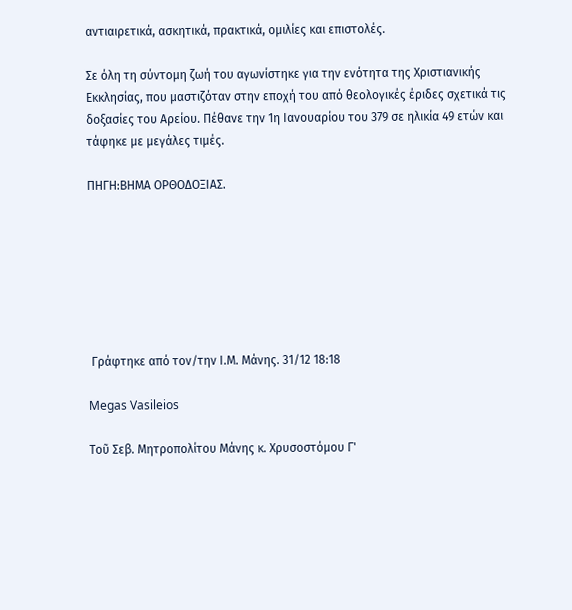αντιαιρετικά, ασκητικά, πρακτικά, ομιλίες και επιστολές.

Σε όλη τη σύντομη ζωή του αγωνίστηκε για την ενότητα της Χριστιανικής Εκκλησίας, που μαστιζόταν στην εποχή του από θεολογικές έριδες σχετικά τις δοξασίες του Αρείου. Πέθανε την 1η Ιανουαρίου του 379 σε ηλικία 49 ετών και τάφηκε με μεγάλες τιμές.

ΠΗΓΗ:ΒΗΜΑ ΟΡΘΟΔΟΞΙΑΣ.







 Γράφτηκε από τον/την Ι.Μ. Μάνης. 31/12 18:18

Megas Vasileios

Τοῦ Σεβ. Μητροπολίτου Μάνης κ. Χρυσοστόμου Γ'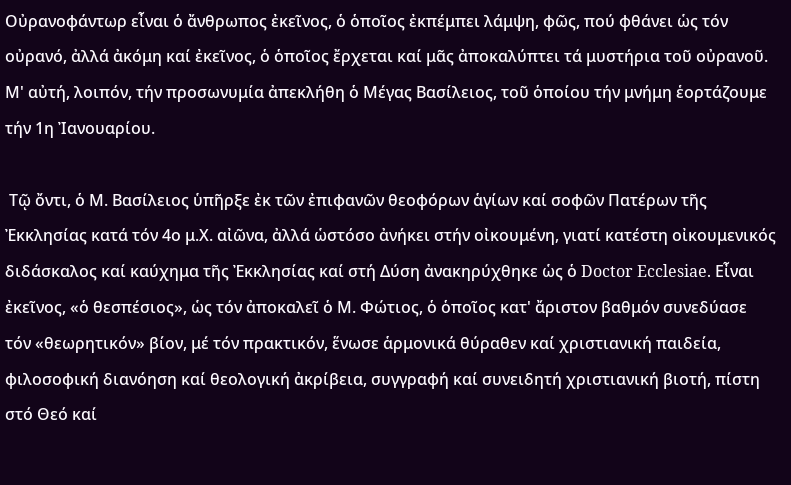Οὐρανοφάντωρ εἶναι ὁ ἄνθρωπος ἐκεῖνος, ὁ ὁποῖος ἐκπέμπει λάμψη, φῶς, πού φθάνει ὡς τόν οὐρανό, ἀλλά ἀκόμη καί ἐκεῖνος, ὁ ὁποῖος ἔρχεται καί μᾶς ἀποκαλύπτει τά μυστήρια τοῦ οὐρανοῦ. Μ' αὐτή, λοιπόν, τήν προσωνυμία ἀπεκλήθη ὁ Μέγας Βασίλειος, τοῦ ὁποίου τήν μνήμη ἑορτάζουμε τήν 1η Ἰανουαρίου.

 Τῷ ὄντι, ὁ Μ. Βασίλειος ὑπῆρξε ἐκ τῶν ἐπιφανῶν θεοφόρων ἁγίων καί σοφῶν Πατέρων τῆς Ἐκκλησίας κατά τόν 4ο μ.Χ. αἰῶνα, ἀλλά ὡστόσο ἀνήκει στήν οἰκουμένη, γιατί κατέστη οἰκουμενικός διδάσκαλος καί καύχημα τῆς Ἐκκλησίας καί στή Δύση ἀνακηρύχθηκε ὡς ὁ Doctor Ecclesiae. Εἶναι ἐκεῖνος, «ὁ θεσπέσιος», ὡς τόν ἀποκαλεῖ ὁ Μ. Φώτιος, ὁ ὁποῖος κατ' ἄριστον βαθμόν συνεδύασε τόν «θεωρητικόν» βίον, μέ τόν πρακτικόν, ἕνωσε ἁρμονικά θύραθεν καί χριστιανική παιδεία, φιλοσοφική διανόηση καί θεολογική ἀκρίβεια, συγγραφή καί συνειδητή χριστιανική βιοτή, πίστη στό Θεό καί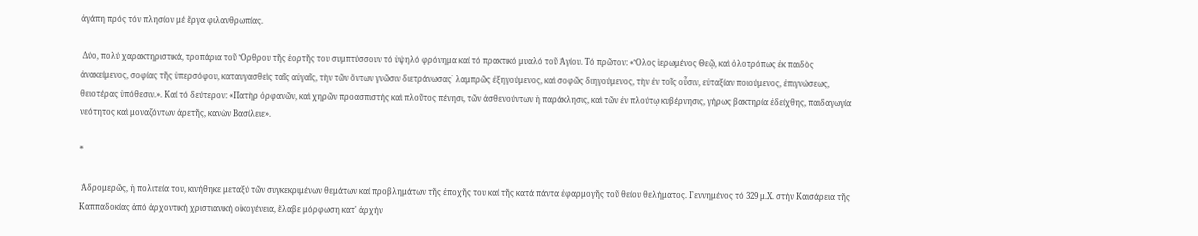ἀγάπη πρός τόν πλησίον μέ ἔργα φιλανθρωπίας.

 Δύο, πολύ χαρακτηριστικά, τροπάρια τοῦ Ὄρθρου τῆς ἑορτῆς του συμπτύσσουν τό ὑψηλό φρόνημα καί τό πρακτικό μυαλό τοῦ Ἁγίου. Τό πρῶτον: «Ὅλος ἱερωμένος Θεῷ, καὶ ὁλοτρόπως ἐκ παιδὸς ἀνακείμενος, σοφίας τῆς ὑπερσόφου, καταυγασθεὶς ταῖς αὐγαῖς, τὴν τῶν ὄντων γνῶσιν διετράνωσας˙ λαμπρῶς ἐξηγούμενος, καὶ σοφῶς διηγούμενος, τὴν ἐν τοῖς οὖσιν, εὐταξίαν ποιούμενος, ἐπιγνώσεως, θειοτέρας ὑπόθεσιν.». Καί τό δεύτερον: «Πατὴρ ὀρφανῶν, καὶ χηρῶν προασπιστής καὶ πλοῦτος πένησι, τῶν ἀσθενούντων ἡ παράκλησις, καὶ τῶν ἐν πλούτῳ κυβέρνησις, γήρως βακτηρία ἐδείχθης, παιδαγωγία νεότητος καὶ μοναζόντων ἀρετῆς, κανὼν Βασίλειε».

*

 Ἁδρομερῶς, ἡ πολιτεία του, κινήθηκε μεταξύ τῶν συγκεκριμένων θεμάτων καί προβλημάτων τῆς ἐποχῆς του καί τῆς κατά πάντα ἐφαρμογῆς τοῦ θείου θελήματος. Γεννημένος τό 329 μ.Χ. στήν Καισάρεια τῆς Καππαδοκίας ἀπό ἀρχοντική χριστιανική οἰκογένεια, ἔλαβε μόρφωση κατ' ἀρχήν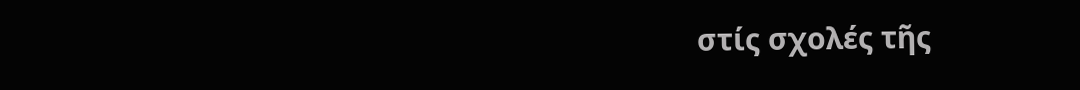στίς σχολές τῆς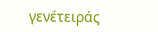γενέτειράς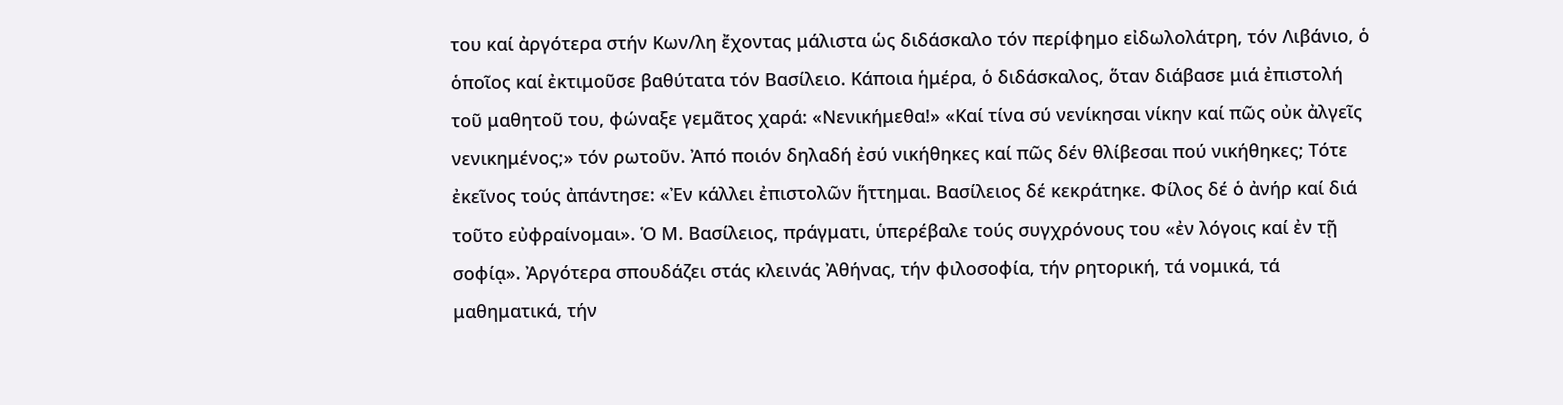του καί ἀργότερα στήν Κων/λη ἔχοντας μάλιστα ὡς διδάσκαλο τόν περίφημο εἰδωλολάτρη, τόν Λιβάνιο, ὁ ὁποῖος καί ἐκτιμοῦσε βαθύτατα τόν Βασίλειο. Κάποια ἡμέρα, ὁ διδάσκαλος, ὅταν διάβασε μιά ἐπιστολή τοῦ μαθητοῦ του, φώναξε γεμᾶτος χαρά: «Νενικήμεθα!» «Καί τίνα σύ νενίκησαι νίκην καί πῶς οὐκ ἀλγεῖς νενικημένος;» τόν ρωτοῦν. Ἀπό ποιόν δηλαδή ἐσύ νικήθηκες καί πῶς δέν θλίβεσαι πού νικήθηκες; Τότε ἐκεῖνος τούς ἀπάντησε: «Ἐν κάλλει ἐπιστολῶν ἥττημαι. Βασίλειος δέ κεκράτηκε. Φίλος δέ ὁ ἀνήρ καί διά τοῦτο εὐφραίνομαι». Ὁ Μ. Βασίλειος, πράγματι, ὑπερέβαλε τούς συγχρόνους του «ἐν λόγοις καί ἐν τῇ σοφίᾳ». Ἀργότερα σπουδάζει στάς κλεινάς Ἀθήνας, τήν φιλοσοφία, τήν ρητορική, τά νομικά, τά μαθηματικά, τήν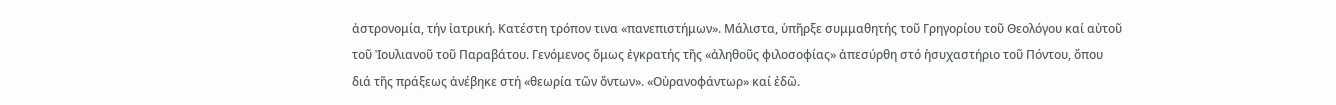ἀστρονομία, τήν ἰατρική. Κατέστη τρόπον τινα «πανεπιστήμων». Μάλιστα, ὑπῆρξε συμμαθητής τοῦ Γρηγορίου τοῦ Θεολόγου καί αὐτοῦ τοῦ Ἰουλιανοῦ τοῦ Παραβάτου. Γενόμενος ὅμως ἐγκρατής τῆς «ἀληθοῦς φιλοσοφίας» ἀπεσύρθη στό ἡσυχαστήριο τοῦ Πόντου, ὅπου διά τῆς πράξεως ἀνέβηκε στή «θεωρία τῶν ὄντων». «Οὐρανοφάντωρ» καί ἐδῶ.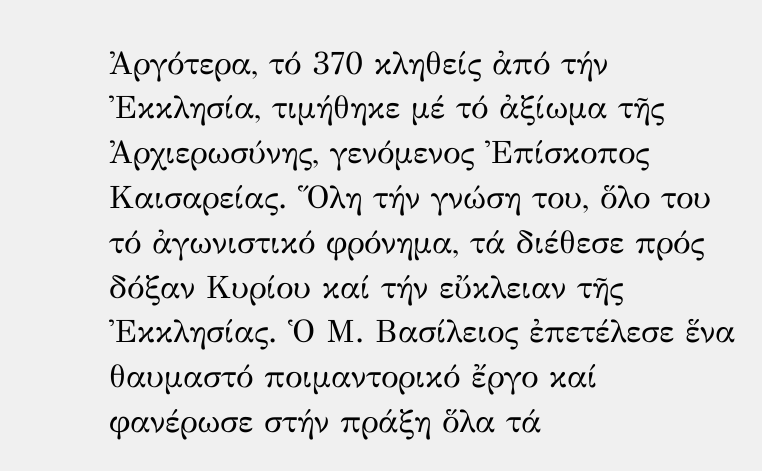Ἀργότερα, τό 370 κληθείς ἀπό τήν Ἐκκλησία, τιμήθηκε μέ τό ἀξίωμα τῆς Ἀρχιερωσύνης, γενόμενος Ἐπίσκοπος Καισαρείας. Ὅλη τήν γνώση του, ὅλο του τό ἀγωνιστικό φρόνημα, τά διέθεσε πρός δόξαν Κυρίου καί τήν εὔκλειαν τῆς Ἐκκλησίας. Ὁ Μ. Βασίλειος ἐπετέλεσε ἕνα θαυμαστό ποιμαντορικό ἔργο καί φανέρωσε στήν πράξη ὅλα τά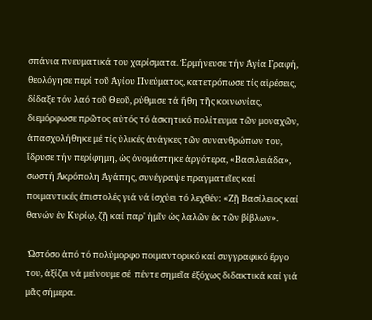σπάνια πνευματικά του χαρίσματα. Ἑρμήνευσε τήν Ἁγία Γραφή, θεολόγησε περί τοῦ Ἁγίου Πνεύματος, κατετρόπωσε τίς αἱρέσεις, δίδαξε τόν λαό τοῦ Θεοῦ, ρύθμισε τά ἤθη τῆς κοινωνίας, διεμόρφωσε πρῶτος αὐτός τό ἀσκητικό πολίτευμα τῶν μοναχῶν, ἀπασχολήθηκε μέ τίς ὑλικές ἀνάγκες τῶν συνανθρώπων του, ἵδρυσε τήν περίφημη, ὡς ὀνομάστηκε ἀργότερα, «Βασιλειάδα», σωστή Ἀκρόπολη Ἀγάπης, συνέγραψε πραγματεῖες καί ποιμαντικές ἐπιστολές γιά νά ἰσχύει τό λεχθέν: «Ζῇ Βασίλειος καί θανών ἐν Κυρίῳ, ζῇ καί παρ' ἡμῖν ὡς λαλῶν ἐκ τῶν βίβλων».

 Ὡστόσο ἀπό τό πολύμορφο ποιμαντορικό καί συγγραφικό ἔργο του, ἀξίζει νά μείνουμε σέ  πέντε σημεῖα ἐξόχως διδακτικά καί γιά μᾶς σήμερα.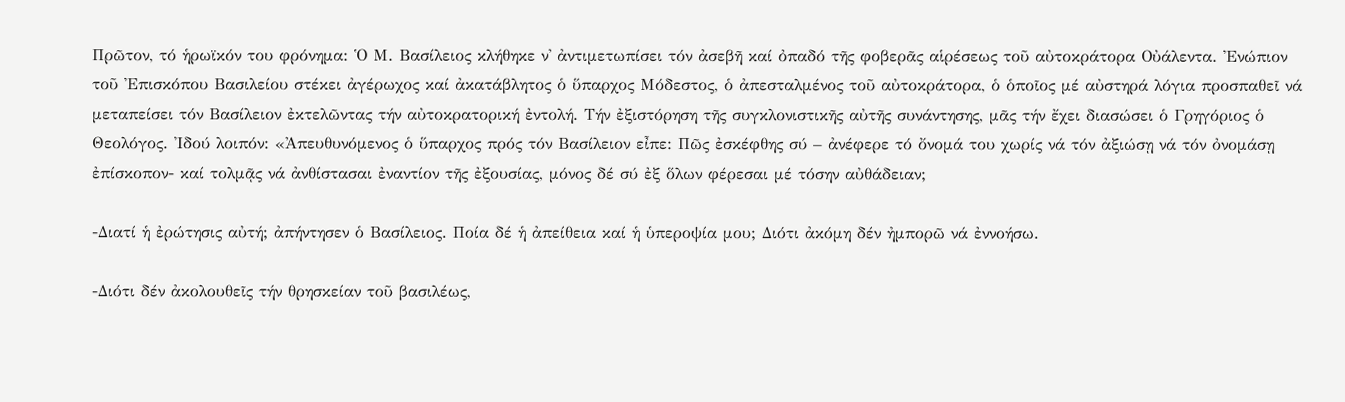Πρῶτον, τό ἡρωϊκόν του φρόνημα: Ὁ Μ. Βασίλειος κλήθηκε ν' ἀντιμετωπίσει τόν ἀσεβῆ καί ὀπαδό τῆς φοβερᾶς αἱρέσεως τοῦ αὐτοκράτορα Οὐάλεντα. Ἐνώπιον τοῦ Ἐπισκόπου Βασιλείου στέκει ἀγέρωχος καί ἀκατάβλητος ὁ ὕπαρχος Μόδεστος, ὁ ἀπεσταλμένος τοῦ αὐτοκράτορα, ὁ ὁποῖος μέ αὐστηρά λόγια προσπαθεῖ νά μεταπείσει τόν Βασίλειον ἐκτελῶντας τήν αὐτοκρατορική ἐντολή. Τήν ἐξιστόρηση τῆς συγκλονιστικῆς αὐτῆς συνάντησης, μᾶς τήν ἔχει διασώσει ὁ Γρηγόριος ὁ Θεολόγος. Ἰδού λοιπόν: «Ἀπευθυνόμενος ὁ ὕπαρχος πρός τόν Βασίλειον εἶπε: Πῶς ἐσκέφθης σύ – ἀνέφερε τό ὄνομά του χωρίς νά τόν ἀξιώσῃ νά τόν ὀνομάσῃ ἐπίσκοπον- καί τολμᾷς νά ἀνθίστασαι ἐναντίον τῆς ἐξουσίας, μόνος δέ σύ ἐξ ὅλων φέρεσαι μέ τόσην αὐθάδειαν;

-Διατί ἡ ἐρώτησις αὐτή; ἀπήντησεν ὁ Βασίλειος. Ποία δέ ἡ ἀπείθεια καί ἡ ὑπεροψία μου; Διότι ἀκόμη δέν ἠμπορῶ νά ἐννοήσω.

-Διότι δέν ἀκολουθεῖς τήν θρησκείαν τοῦ βασιλέως,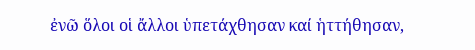ἐνῶ ὅλοι οἱ ἄλλοι ὑπετάχθησαν καί ἡττήθησαν,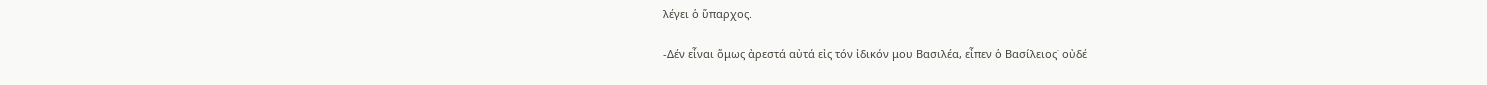λέγει ὁ ὕπαρχος.

-Δέν εἶναι ὅμως ἀρεστά αὐτά εἰς τόν ἰδικόν μου Βασιλέα, εἶπεν ὁ Βασίλειος˙ οὐδέ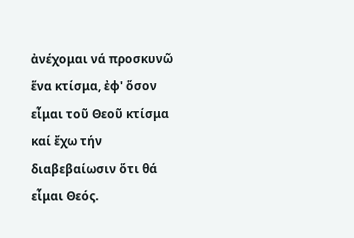ἀνέχομαι νά προσκυνῶ ἕνα κτίσμα, ἐφ' ὅσον εἶμαι τοῦ Θεοῦ κτίσμα καί ἔχω τήν διαβεβαίωσιν ὅτι θά εἶμαι Θεός.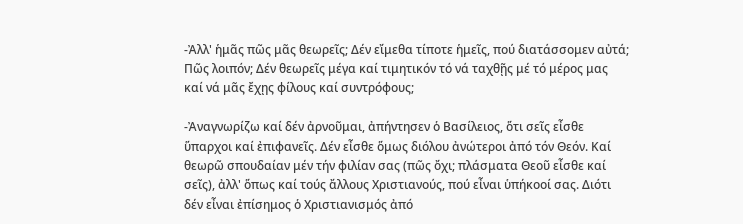-Ἀλλ' ἡμᾶς πῶς μᾶς θεωρεῖς; Δέν εἴμεθα τίποτε ἡμεῖς, πού διατάσσομεν αὐτά; Πῶς λοιπόν; Δέν θεωρεῖς μέγα καί τιμητικόν τό νά ταχθῇς μέ τό μέρος μας καί νά μᾶς ἔχῃς φίλους καί συντρόφους;

-Ἀναγνωρίζω καί δέν ἀρνοῦμαι, ἀπήντησεν ὁ Βασίλειος, ὅτι σεῖς εἶσθε ὕπαρχοι καί ἐπιφανεῖς. Δέν εἶσθε ὅμως διόλου ἀνώτεροι ἀπό τόν Θεόν. Καί θεωρῶ σπουδαίαν μέν τήν φιλίαν σας (πῶς ὄχι; πλάσματα Θεοῦ εἶσθε καί σεῖς), ἀλλ' ὅπως καί τούς ἄλλους Χριστιανούς, πού εἶναι ὑπήκοοί σας. Διότι δέν εἶναι ἐπίσημος ὁ Χριστιανισμός ἀπό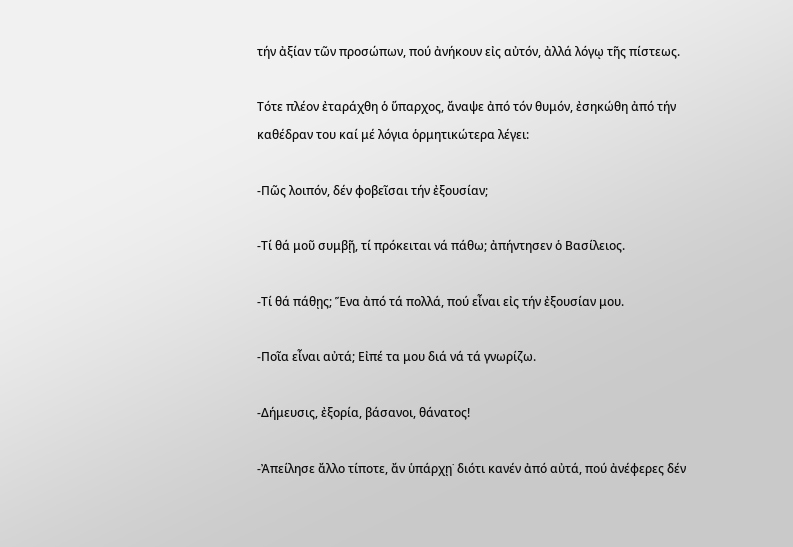τήν ἀξίαν τῶν προσώπων, πού ἀνήκουν εἰς αὐτόν, ἀλλά λόγῳ τῆς πίστεως.

Τότε πλέον ἐταράχθη ὁ ὕπαρχος, ἄναψε ἀπό τόν θυμόν, ἐσηκώθη ἀπό τήν καθέδραν του καί μέ λόγια ὁρμητικώτερα λέγει:

-Πῶς λοιπόν, δέν φοβεῖσαι τήν ἐξουσίαν;

-Τί θά μοῦ συμβῇ, τί πρόκειται νά πάθω; ἀπήντησεν ὁ Βασίλειος.

-Τί θά πάθῃς; Ἕνα ἀπό τά πολλά, πού εἶναι εἰς τήν ἐξουσίαν μου.

-Ποῖα εἶναι αὐτά; Εἰπέ τα μου διά νά τά γνωρίζω.

-Δήμευσις, ἐξορία, βάσανοι, θάνατος!

-Ἀπείλησε ἄλλο τίποτε, ἄν ὑπάρχῃ˙ διότι κανέν ἀπό αὐτά, πού ἀνέφερες δέν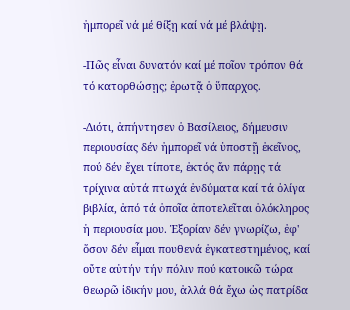ἠμπορεῖ νά μέ θίξῃ καί νά μέ βλάψῃ.

-Πῶς εἶναι δυνατόν καί μέ ποῖον τρόπον θά τό κατορθώσῃς; ἐρωτᾷ ὁ ὕπαρχος.

-Διότι, ἀπήντησεν ὁ Βασίλειος, δήμευσιν περιουσίας δέν ἠμπορεῖ νά ὑποστῇ ἐκεῖνος, πού δέν ἔχει τίποτε, ἐκτός ἄν πάρῃς τά τρίχινα αὐτά πτωχά ἐνδύματα καί τά ὀλίγα βιβλία, ἀπό τά ὁποῖα ἀποτελεῖται ὁλόκληρος ἡ περιουσία μου. Ἐξορίαν δέν γνωρίζω, ἐφ' ὅσον δέν εἶμαι πουθενά ἐγκατεστημένος, καί οὔτε αὐτήν τήν πόλιν πού κατοικῶ τώρα θεωρῶ ἰδικήν μου, ἀλλά θά ἔχω ὡς πατρίδα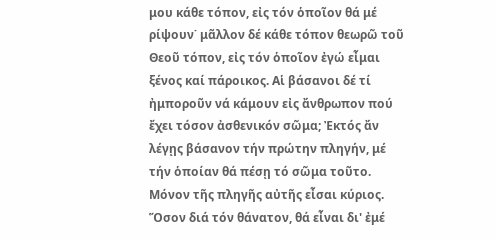μου κάθε τόπον, εἰς τόν ὁποῖον θά μέ ρίψουν˙ μᾶλλον δέ κάθε τόπον θεωρῶ τοῦ Θεοῦ τόπον, εἰς τόν ὁποῖον ἐγώ εἶμαι ξένος καί πάροικος. Αἱ βάσανοι δέ τί ἠμποροῦν νά κάμουν εἰς ἄνθρωπον πού ἔχει τόσον ἀσθενικόν σῶμα; Ἐκτός ἄν λέγῃς βάσανον τήν πρώτην πληγήν, μέ τήν ὁποίαν θά πέσῃ τό σῶμα τοῦτο. Μόνον τῆς πληγῆς αὐτῆς εἶσαι κύριος. Ὅσον διά τόν θάνατον, θά εἶναι δι' ἐμέ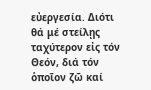εὐεργεσία. Διότι θά μέ στείλῃς ταχύτερον εἰς τόν Θεόν, διά τόν ὁποῖον ζῶ καί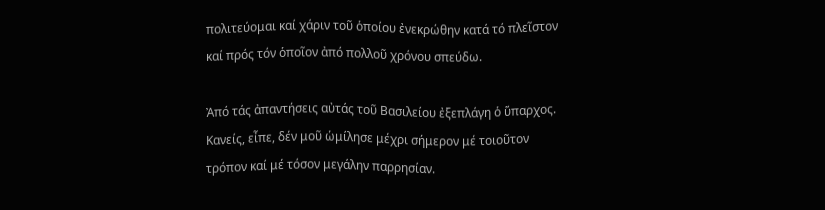πολιτεύομαι καί χάριν τοῦ ὁποίου ἐνεκρώθην κατά τό πλεῖστον καί πρός τόν ὁποῖον ἀπό πολλοῦ χρόνου σπεύδω.

Ἀπό τάς ἀπαντήσεις αὐτάς τοῦ Βασιλείου ἐξεπλάγη ὁ ὕπαρχος. Κανείς, εἶπε, δέν μοῦ ὡμίλησε μέχρι σήμερον μέ τοιοῦτον τρόπον καί μέ τόσον μεγάλην παρρησίαν.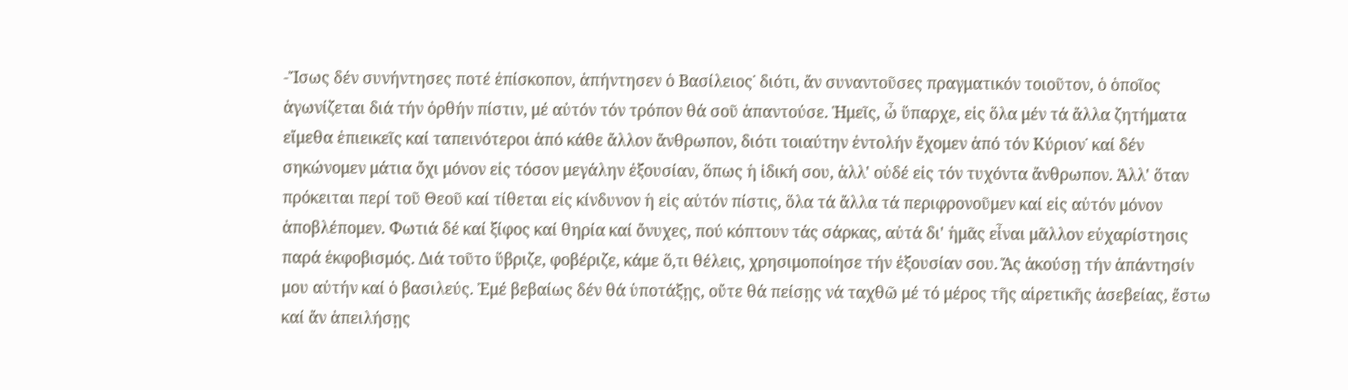-Ἴσως δέν συνήντησες ποτέ ἐπίσκοπον, ἀπήντησεν ὁ Βασίλειος˙ διότι, ἄν συναντοῦσες πραγματικόν τοιοῦτον, ὁ ὁποῖος ἀγωνίζεται διά τήν ὀρθήν πίστιν, μέ αὐτόν τόν τρόπον θά σοῦ ἀπαντούσε. Ἡμεῖς, ὦ ὕπαρχε, εἰς ὅλα μέν τά ἄλλα ζητήματα εἴμεθα ἐπιεικεῖς καί ταπεινότεροι ἀπό κάθε ἄλλον ἄνθρωπον, διότι τοιαύτην ἐντολήν ἔχομεν ἀπό τόν Κύριον˙ καί δέν σηκώνομεν μάτια ὄχι μόνον εἰς τόσον μεγάλην ἐξουσίαν, ὅπως ἡ ἰδική σου, ἀλλ' οὐδέ εἰς τόν τυχόντα ἄνθρωπον. Ἀλλ' ὅταν πρόκειται περί τοῦ Θεοῦ καί τίθεται εἰς κίνδυνον ἡ εἰς αὐτόν πίστις, ὅλα τά ἄλλα τά περιφρονοῦμεν καί εἰς αὐτόν μόνον ἀποβλέπομεν. Φωτιά δέ καί ξίφος καί θηρία καί ὄνυχες, πού κόπτουν τάς σάρκας, αὐτά δι' ἡμᾶς εἶναι μᾶλλον εὐχαρίστησις παρά ἐκφοβισμός. Διά τοῦτο ὕβριζε, φοβέριζε, κάμε ὅ,τι θέλεις, χρησιμοποίησε τήν ἐξουσίαν σου. Ἄς ἀκούσῃ τήν ἀπάντησίν μου αὐτήν καί ὁ βασιλεύς. Ἐμέ βεβαίως δέν θά ὑποτάξῃς, οὔτε θά πείσῃς νά ταχθῶ μέ τό μέρος τῆς αἱρετικῆς ἀσεβείας, ἔστω καί ἄν ἀπειλήσῃς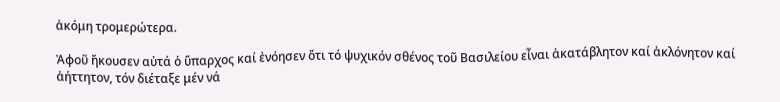ἀκόμη τρομερώτερα.

Ἀφοῦ ἤκουσεν αὐτά ὁ ὕπαρχος καί ἐνόησεν ὅτι τό ψυχικόν σθένος τοῦ Βασιλείου εἶναι ἀκατάβλητον καί ἀκλόνητον καί ἀήττητον, τόν διέταξε μέν νά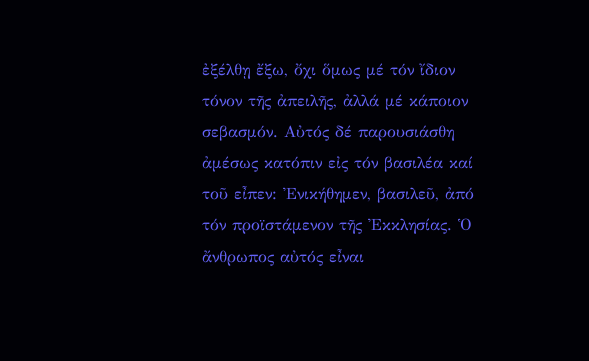ἐξέλθῃ ἔξω, ὄχι ὅμως μέ τόν ἴδιον τόνον τῆς ἀπειλῆς, ἀλλά μέ κάποιον σεβασμόν. Αὐτός δέ παρουσιάσθη ἀμέσως κατόπιν εἰς τόν βασιλέα καί τοῦ εἶπεν: Ἐνικήθημεν, βασιλεῦ, ἀπό τόν προϊστάμενον τῆς Ἐκκλησίας. Ὁ ἄνθρωπος αὐτός εἶναι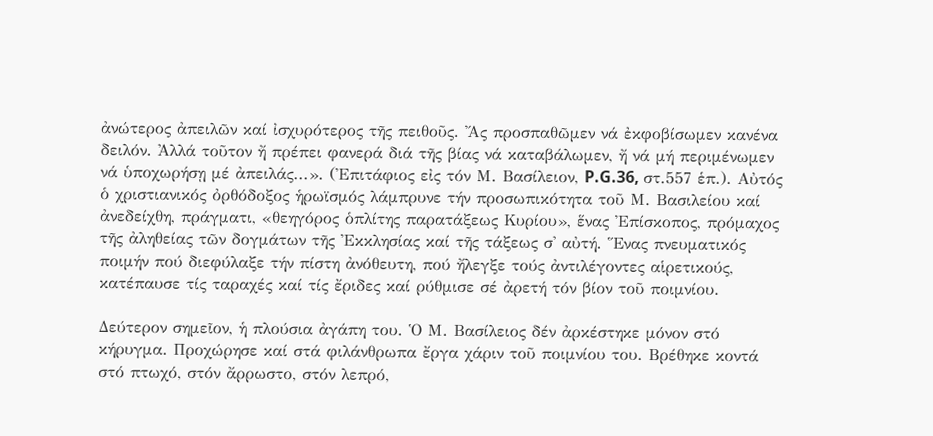ἀνώτερος ἀπειλῶν καί ἰσχυρότερος τῆς πειθοῦς. Ἄς προσπαθῶμεν νά ἐκφοβίσωμεν κανένα δειλόν. Ἀλλά τοῦτον ἤ πρέπει φανερά διά τῆς βίας νά καταβάλωμεν, ἤ νά μή περιμένωμεν νά ὑποχωρήσῃ μέ ἀπειλάς...». (Ἐπιτάφιος εἰς τόν Μ. Βασίλειον, P.G.36, στ.557 ἑπ.). Αὐτός ὁ χριστιανικός ὀρθόδοξος ἡρωϊσμός λάμπρυνε τήν προσωπικότητα τοῦ Μ. Βασιλείου καί ἀνεδείχθη, πράγματι, «θεηγόρος ὁπλίτης παρατάξεως Κυρίου», ἕνας Ἐπίσκοπος, πρόμαχος τῆς ἀληθείας τῶν δογμάτων τῆς Ἐκκλησίας καί τῆς τάξεως σ' αὐτή. Ἕνας πνευματικός ποιμήν πού διεφύλαξε τήν πίστη ἀνόθευτη, πού ἤλεγξε τούς ἀντιλέγοντες αἱρετικούς, κατέπαυσε τίς ταραχές καί τίς ἔριδες καί ρύθμισε σέ ἀρετή τόν βίον τοῦ ποιμνίου.

Δεύτερον σημεῖον, ἡ πλούσια ἀγάπη του. Ὁ Μ. Βασίλειος δέν ἀρκέστηκε μόνον στό κήρυγμα. Προχώρησε καί στά φιλάνθρωπα ἔργα χάριν τοῦ ποιμνίου του. Βρέθηκε κοντά στό πτωχό, στόν ἄρρωστο, στόν λεπρό,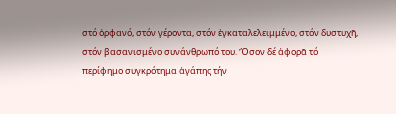στό ὀρφανό, στόν γέροντα, στόν ἐγκαταλελειμμένο, στόν δυστυχῆ, στόν βασανισμένο συνάνθρωπό του. Ὅσον δέ ἀφορᾶ τό περίφημο συγκρότημα ἀγάπης τήν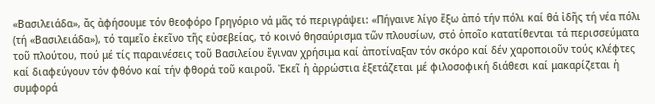«Βασιλειάδα», ἄς ἀφήσουμε τόν θεοφόρο Γρηγόριο νά μᾶς τό περιγράψει: «Πήγαινε λίγο ἔξω ἀπό τήν πόλι καί θά ἰδῆς τή νέα πόλι (τή «Βασιλειάδα»), τό ταμεῖο ἐκεῖνο τῆς εὐσεβείας, τό κοινό θησαύρισμα τῶν πλουσίων, στό ὁποῖο κατατίθενται τά περισσεύματα τοῦ πλούτου, πού μέ τίς παραινέσεις τοῦ Βασιλείου ἔγιναν χρήσιμα καί ἀποτίναξαν τόν σκόρο καί δέν χαροποιοῦν τούς κλέφτες καί διαφεύγουν τόν φθόνο καί τήν φθορά τοῦ καιροῦ. Ἐκεῖ ἡ ἀρρώστια ἐξετάζεται μέ φιλοσοφική διάθεσι καί μακαρίζεται ἡ συμφορά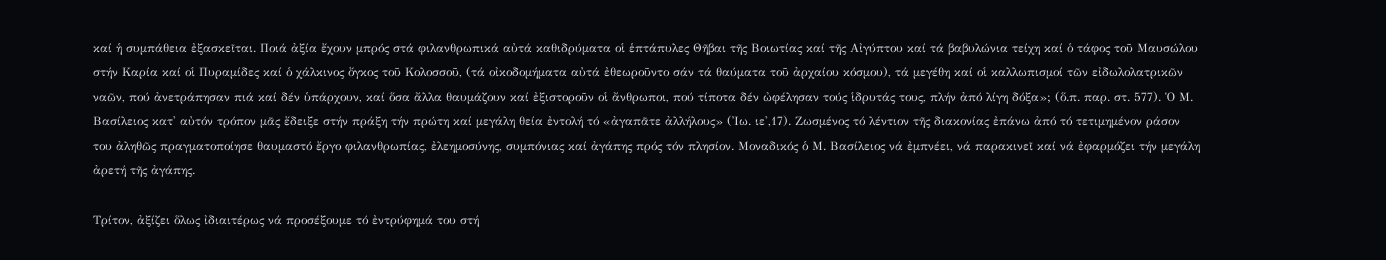καί ἡ συμπάθεια ἐξασκεῖται. Ποιά ἀξία ἔχουν μπρός στά φιλανθρωπικά αὐτά καθιδρύματα οἱ ἑπτάπυλες Θῆβαι τῆς Βοιωτίας καί τῆς Αἰγύπτου καί τά βαβυλώνια τείχη καί ὁ τάφος τοῦ Μαυσώλου στήν Καρία καί οἱ Πυραμίδες καί ὁ χάλκινος ὄγκος τοῦ Κολοσσοῦ, (τά οἰκοδομήματα αὐτά ἐθεωροῦντο σάν τά θαύματα τοῦ ἀρχαίου κόσμου), τά μεγέθη καί οἱ καλλωπισμοί τῶν εἰδωλολατρικῶν ναῶν, πού ἀνετράπησαν πιά καί δέν ὑπάρχουν, καί ὅσα ἄλλα θαυμάζουν καί ἐξιστοροῦν οἱ ἄνθρωποι, πού τίποτα δέν ὠφέλησαν τούς ἱδρυτάς τους, πλήν ἀπό λίγη δόξα»; (ὅ.π. παρ. στ. 577). Ὁ Μ. Βασίλειος κατ' αὐτόν τρόπον μᾶς ἔδειξε στήν πράξη τήν πρώτη καί μεγάλη θεία ἐντολή τό «ἀγαπᾶτε ἀλλήλους» (Ἰω. ιε',17). Ζωσμένος τό λέντιον τῆς διακονίας ἐπάνω ἀπό τό τετιμημένον ράσον του ἀληθῶς πραγματοποίησε θαυμαστό ἔργο φιλανθρωπίας, ἐλεημοσύνης, συμπόνιας καί ἀγάπης πρός τόν πλησίον. Μοναδικός ὁ Μ. Βασίλειος νά ἐμπνέει, νά παρακινεῖ καί νά ἐφαρμόζει τήν μεγάλη ἀρετή τῆς ἀγάπης.

Τρίτον, ἀξίζει ὅλως ἰδιαιτέρως νά προσέξουμε τό ἐντρύφημά του στή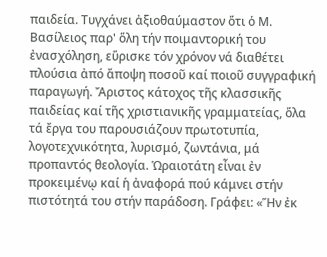παιδεία. Τυγχάνει ἀξιοθαύμαστον ὅτι ὁ Μ. Βασίλειος παρ' ὅλη τήν ποιμαντορική του ἐνασχόληση, εὕρισκε τόν χρόνον νά διαθέτει πλούσια ἀπό ἄποψη ποσοῦ καί ποιοῦ συγγραφική παραγωγή. Ἄριστος κάτοχος τῆς κλασσικῆς παιδείας καί τῆς χριστιανικῆς γραμματείας, ὅλα τά ἔργα του παρουσιάζουν πρωτοτυπία, λογοτεχνικότητα, λυρισμό, ζωντάνια, μά προπαντός θεολογία. Ὡραιοτάτη εἶναι ἐν προκειμένῳ καί ἡ ἀναφορά πού κάμνει στήν πιστότητά του στήν παράδοση. Γράφει: «Ἥν ἐκ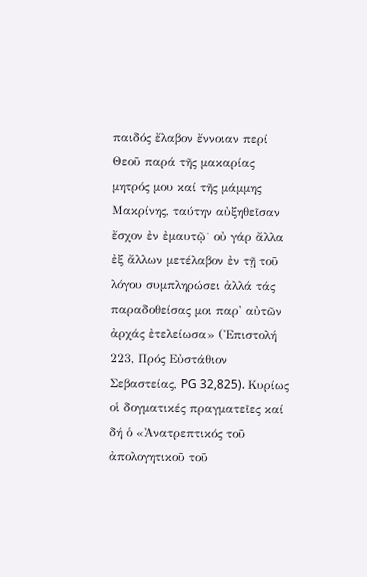παιδός ἔλαβον ἔννοιαν περί Θεοῦ παρά τῆς μακαρίας μητρός μου καί τῆς μάμμης Μακρίνης, ταύτην αὐξηθεῖσαν ἔσχον ἐν ἐμαυτῷ˙ οὐ γάρ ἄλλα ἐξ ἄλλων μετέλαβον ἐν τῇ τοῦ λόγου συμπληρώσει ἀλλά τάς παραδοθείσας μοι παρ' αὐτῶν ἀρχάς ἐτελείωσα» (Ἐπιστολή 223, Πρός Εὐστάθιον Σεβαστείας, PG 32,825). Κυρίως οἱ δογματικές πραγματεῖες καί δή ὁ «Ἀνατρεπτικός τοῦ ἀπολογητικοῦ τοῦ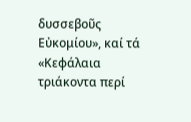δυσσεβοῦς Εὐκομίου», καί τά «Κεφάλαια τριάκοντα περί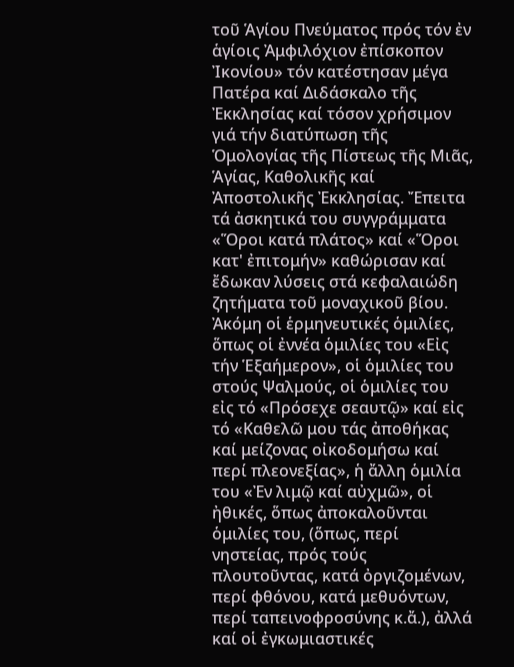τοῦ Ἁγίου Πνεύματος πρός τόν ἐν ἁγίοις Ἀμφιλόχιον ἐπίσκοπον Ἰκονίου» τόν κατέστησαν μέγα Πατέρα καί Διδάσκαλο τῆς Ἐκκλησίας καί τόσον χρήσιμον γιά τήν διατύπωση τῆς Ὁμολογίας τῆς Πίστεως τῆς Μιᾶς, Ἁγίας, Καθολικῆς καί Ἀποστολικῆς Ἐκκλησίας. Ἔπειτα τά ἀσκητικά του συγγράμματα «Ὅροι κατά πλάτος» καί «Ὅροι κατ' ἐπιτομήν» καθώρισαν καί ἔδωκαν λύσεις στά κεφαλαιώδη ζητήματα τοῦ μοναχικοῦ βίου. Ἀκόμη οἱ ἑρμηνευτικές ὁμιλίες, ὅπως οἱ ἐννέα ὁμιλίες του «Εἰς τήν Ἑξαήμερον», οἱ ὁμιλίες του στούς Ψαλμούς, οἱ ὁμιλίες του εἰς τό «Πρόσεχε σεαυτῷ» καί εἰς τό «Καθελῶ μου τάς ἀποθήκας καί μείζονας οἰκοδομήσω καί περί πλεονεξίας», ἡ ἄλλη ὁμιλία του «Ἐν λιμῷ καί αὐχμῶ», οἱ ἠθικές, ὅπως ἀποκαλοῦνται ὁμιλίες του, (ὅπως, περί νηστείας, πρός τούς πλουτοῦντας, κατά ὀργιζομένων, περί φθόνου, κατά μεθυόντων, περί ταπεινοφροσύνης κ.ἄ.), ἀλλά καί οἱ ἐγκωμιαστικές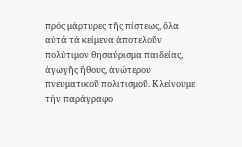πρός μάρτυρες τῆς πίστεως, ὅλα αὐτά τά κείμενα ἀποτελοῦν πολύτιμον θησαύρισμα παιδείας, ἀγωγῆς ἤθους, ἀνώτερου πνευματικοῦ πολιτισμοῦ. Κλείνουμε τήν παράγραφο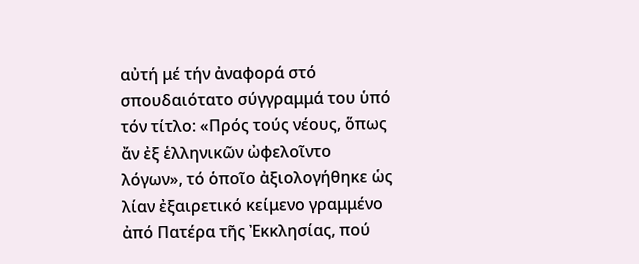αὐτή μέ τήν ἀναφορά στό σπουδαιότατο σύγγραμμά του ὑπό τόν τίτλο: «Πρός τούς νέους, ὅπως ἄν ἐξ ἑλληνικῶν ὠφελοῖντο λόγων», τό ὁποῖο ἀξιολογήθηκε ὡς λίαν ἐξαιρετικό κείμενο γραμμένο ἀπό Πατέρα τῆς Ἐκκλησίας, πού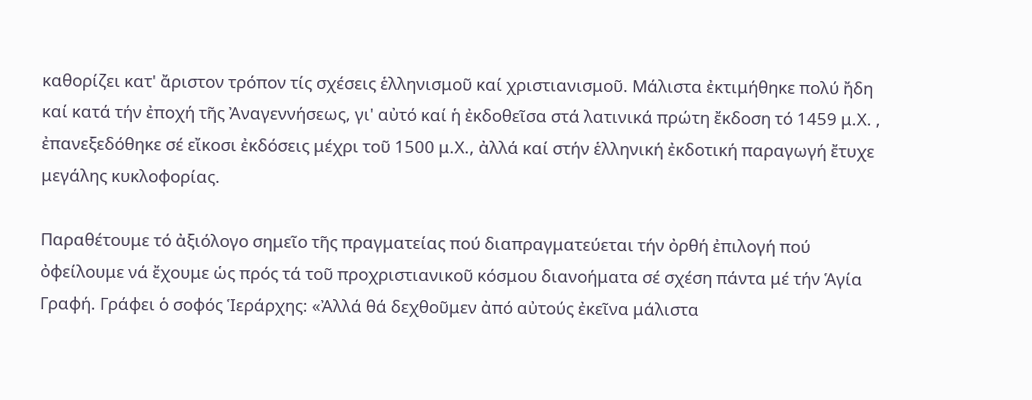καθορίζει κατ' ἄριστον τρόπον τίς σχέσεις ἑλληνισμοῦ καί χριστιανισμοῦ. Μάλιστα ἐκτιμήθηκε πολύ ἤδη καί κατά τήν ἐποχή τῆς Ἀναγεννήσεως, γι' αὐτό καί ἡ ἐκδοθεῖσα στά λατινικά πρώτη ἔκδοση τό 1459 μ.Χ. , ἐπανεξεδόθηκε σέ εἴκοσι ἐκδόσεις μέχρι τοῦ 1500 μ.Χ., ἀλλά καί στήν ἑλληνική ἐκδοτική παραγωγή ἔτυχε μεγάλης κυκλοφορίας.

Παραθέτουμε τό ἀξιόλογο σημεῖο τῆς πραγματείας πού διαπραγματεύεται τήν ὀρθή ἐπιλογή πού ὀφείλουμε νά ἔχουμε ὡς πρός τά τοῦ προχριστιανικοῦ κόσμου διανοήματα σέ σχέση πάντα μέ τήν Ἁγία Γραφή. Γράφει ὁ σοφός Ἱεράρχης: «Ἀλλά θά δεχθοῦμεν ἀπό αὐτούς ἐκεῖνα μάλιστα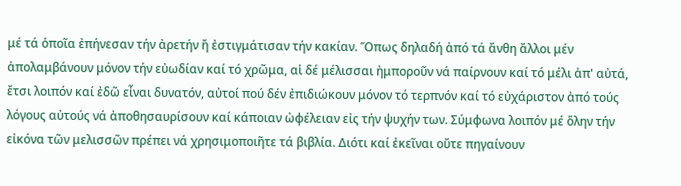μέ τά ὁποῖα ἐπήνεσαν τήν ἀρετήν ἤ ἐστιγμάτισαν τήν κακίαν. Ὅπως δηλαδή ἀπό τά ἄνθη ἄλλοι μέν ἀπολαμβάνουν μόνον τήν εὐωδίαν καί τό χρῶμα, αἱ δέ μέλισσαι ἠμποροῦν νά παίρνουν καί τό μέλι ἀπ' αὐτά, ἔτσι λοιπόν καί ἐδῶ εἶναι δυνατόν, αὐτοί πού δέν ἐπιδιώκουν μόνον τό τερπνόν καί τό εὐχάριστον ἀπό τούς λόγους αὐτούς νά ἀποθησαυρίσουν καί κάποιαν ὠφέλειαν εἰς τήν ψυχήν των. Σύμφωνα λοιπόν μέ ὅλην τήν εἰκόνα τῶν μελισσῶν πρέπει νά χρησιμοποιῆτε τά βιβλία. Διότι καί ἐκεῖναι οὔτε πηγαίνουν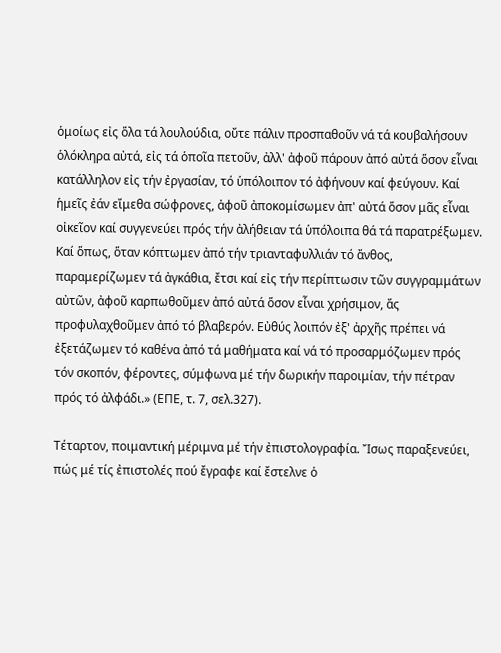ὁμοίως εἰς ὅλα τά λουλούδια, οὔτε πάλιν προσπαθοῦν νά τά κουβαλήσουν ὁλόκληρα αὐτά, εἰς τά ὁποῖα πετοῦν, ἀλλ' ἀφοῦ πάρουν ἀπό αὐτά ὅσον εἶναι κατάλληλον εἰς τήν ἐργασίαν, τό ὑπόλοιπον τό ἀφήνουν καί φεύγουν. Καί ἡμεῖς ἐάν εἴμεθα σώφρονες, ἀφοῦ ἀποκομίσωμεν ἀπ' αὐτά ὅσον μᾶς εἶναι οἰκεῖον καί συγγενεύει πρός τήν ἀλήθειαν τά ὑπόλοιπα θά τά παρατρέξωμεν. Καί ὅπως, ὅταν κόπτωμεν ἀπό τήν τριανταφυλλιάν τό ἄνθος, παραμερίζωμεν τά ἀγκάθια, ἔτσι καί εἰς τήν περίπτωσιν τῶν συγγραμμάτων αὐτῶν, ἀφοῦ καρπωθοῦμεν ἀπό αὐτά ὅσον εἶναι χρήσιμον, ἄς προφυλαχθοῦμεν ἀπό τό βλαβερόν. Εὐθύς λοιπόν ἐξ' ἀρχῆς πρέπει νά ἐξετάζωμεν τό καθένα ἀπό τά μαθήματα καί νά τό προσαρμόζωμεν πρός τόν σκοπόν, φέροντες, σύμφωνα μέ τήν δωρικήν παροιμίαν, τήν πέτραν πρός τό ἀλφάδι.» (ΕΠΕ, τ. 7, σελ.327).

Τέταρτον, ποιμαντική μέριμνα μέ τήν ἐπιστολογραφία. Ἴσως παραξενεύει, πώς μέ τίς ἐπιστολές πού ἔγραφε καί ἔστελνε ὁ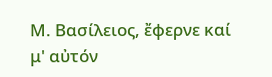Μ. Βασίλειος, ἔφερνε καί μ' αὐτόν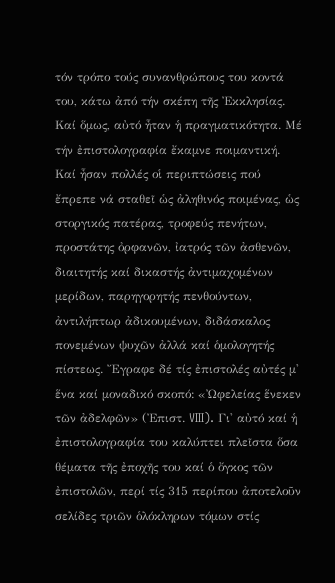τόν τρόπο τούς συνανθρώπους του κοντά του, κάτω ἀπό τήν σκέπη τῆς Ἐκκλησίας. Καί ὅμως, αὐτό ἦταν ἡ πραγματικότητα. Μέ τήν ἐπιστολογραφία ἔκαμνε ποιμαντική. Καί ἦσαν πολλές οἱ περιπτώσεις πού ἔπρεπε νά σταθεῖ ὡς ἀληθινός ποιμένας, ὡς στοργικός πατέρας, τροφεύς πενήτων, προστάτης ὀρφανῶν, ἰατρός τῶν ἀσθενῶν, διαιτητής καί δικαστής ἀντιμαχομένων μερίδων, παρηγορητής πενθούντων, ἀντιλήπτωρ ἀδικουμένων, διδάσκαλος πονεμένων ψυχῶν ἀλλά καί ὁμολογητής πίστεως. Ἔγραφε δέ τίς ἐπιστολές αὐτές μ' ἕνα καί μοναδικό σκοπό: «Ὠφελείας ἕνεκεν τῶν ἀδελφῶν» (Ἐπιστ. VIII). Γι' αὐτό καί ἡ ἐπιστολογραφία του καλύπτει πλεῖστα ὅσα θέματα τῆς ἐποχῆς του καί ὁ ὄγκος τῶν ἐπιστολῶν, περί τίς 315 περίπου ἀποτελοῦν σελίδες τριῶν ὁλόκληρων τόμων στίς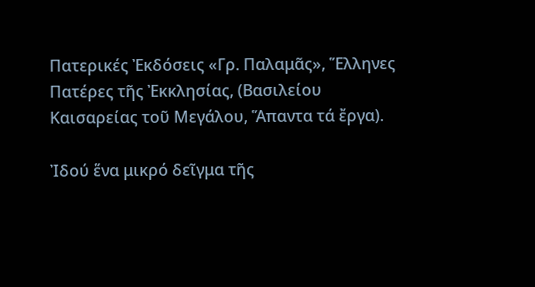Πατερικές Ἐκδόσεις «Γρ. Παλαμᾶς», Ἕλληνες Πατέρες τῆς Ἐκκλησίας, (Βασιλείου Καισαρείας τοῦ Μεγάλου, Ἅπαντα τά ἔργα).

Ἰδού ἕνα μικρό δεῖγμα τῆς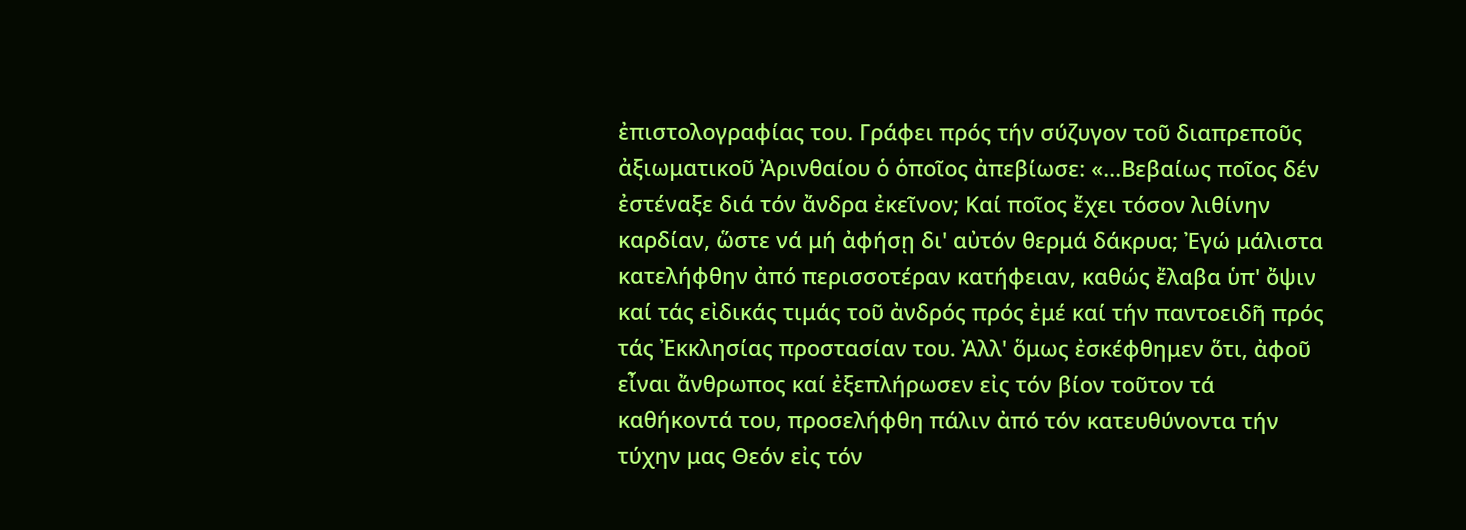ἐπιστολογραφίας του. Γράφει πρός τήν σύζυγον τοῦ διαπρεποῦς ἀξιωματικοῦ Ἀρινθαίου ὁ ὁποῖος ἀπεβίωσε: «...Βεβαίως ποῖος δέν ἐστέναξε διά τόν ἄνδρα ἐκεῖνον; Καί ποῖος ἔχει τόσον λιθίνην καρδίαν, ὥστε νά μή ἀφήσῃ δι' αὐτόν θερμά δάκρυα; Ἐγώ μάλιστα κατελήφθην ἀπό περισσοτέραν κατήφειαν, καθώς ἔλαβα ὑπ' ὄψιν καί τάς εἰδικάς τιμάς τοῦ ἀνδρός πρός ἐμέ καί τήν παντοειδῆ πρός τάς Ἐκκλησίας προστασίαν του. Ἀλλ' ὅμως ἐσκέφθημεν ὅτι, ἀφοῦ εἶναι ἄνθρωπος καί ἐξεπλήρωσεν εἰς τόν βίον τοῦτον τά καθήκοντά του, προσελήφθη πάλιν ἀπό τόν κατευθύνοντα τήν τύχην μας Θεόν εἰς τόν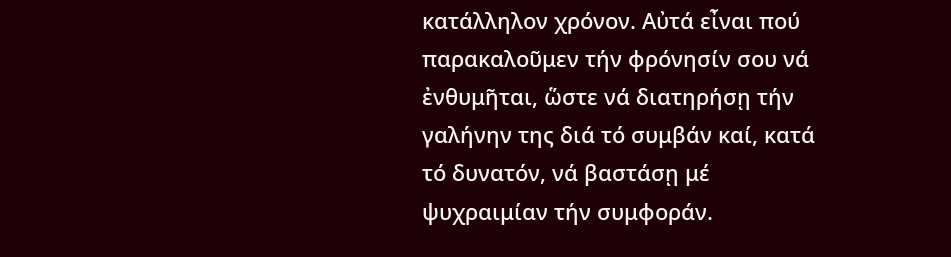κατάλληλον χρόνον. Αὐτά εἶναι πού παρακαλοῦμεν τήν φρόνησίν σου νά ἐνθυμῆται, ὥστε νά διατηρήσῃ τήν γαλήνην της διά τό συμβάν καί, κατά τό δυνατόν, νά βαστάσῃ μέ ψυχραιμίαν τήν συμφοράν.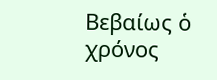Βεβαίως ὁ χρόνος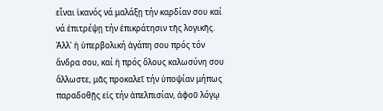εἶναι ἱκανός νά μαλάξῃ τήν καρδίαν σου καί νά ἐπιτρέψῃ τήν ἐπικράτησιν τῆς λογικῆς. Ἀλλ' ἡ ὑπερβολική ἀγάπη σου πρός τόν ἄνδρα σου, καί ἡ πρός ὅλους καλωσύνη σου ἄλλωστε, μᾶς προκαλεῖ τήν ὑποψίαν μήπως παραδοθῇς εἰς τήν ἀπελπισίαν, ἀφοῦ λόγῳ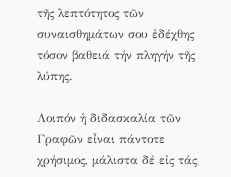τῆς λεπτότητος τῶν συναισθημάτων σου ἐδέχθης τόσον βαθειά τήν πληγήν τῆς λύπης.

Λοιπόν ἡ διδασκαλία τῶν Γραφῶν εἶναι πάντοτε χρήσιμος, μάλιστα δέ εἰς τάς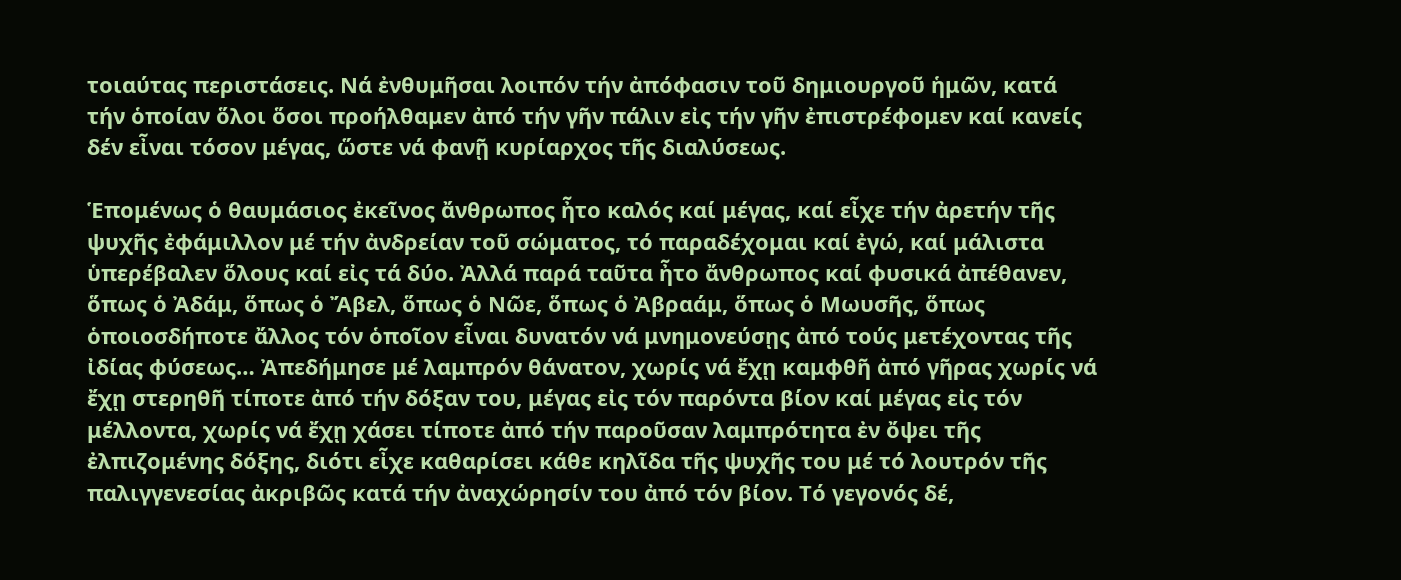τοιαύτας περιστάσεις. Νά ἐνθυμῆσαι λοιπόν τήν ἀπόφασιν τοῦ δημιουργοῦ ἡμῶν, κατά τήν ὁποίαν ὅλοι ὅσοι προήλθαμεν ἀπό τήν γῆν πάλιν εἰς τήν γῆν ἐπιστρέφομεν καί κανείς δέν εἶναι τόσον μέγας, ὥστε νά φανῇ κυρίαρχος τῆς διαλύσεως.

Ἑπομένως ὁ θαυμάσιος ἐκεῖνος ἄνθρωπος ἦτο καλός καί μέγας, καί εἶχε τήν ἀρετήν τῆς ψυχῆς ἐφάμιλλον μέ τήν ἀνδρείαν τοῦ σώματος, τό παραδέχομαι καί ἐγώ, καί μάλιστα ὑπερέβαλεν ὅλους καί εἰς τά δύο. Ἀλλά παρά ταῦτα ἦτο ἄνθρωπος καί φυσικά ἀπέθανεν, ὅπως ὁ Ἀδάμ, ὅπως ὁ Ἄβελ, ὅπως ὁ Νῶε, ὅπως ὁ Ἀβραάμ, ὅπως ὁ Μωυσῆς, ὅπως ὁποιοσδήποτε ἄλλος τόν ὁποῖον εἶναι δυνατόν νά μνημονεύσῃς ἀπό τούς μετέχοντας τῆς ἰδίας φύσεως… Ἀπεδήμησε μέ λαμπρόν θάνατον, χωρίς νά ἔχῃ καμφθῆ ἀπό γῆρας χωρίς νά ἔχῃ στερηθῆ τίποτε ἀπό τήν δόξαν του, μέγας εἰς τόν παρόντα βίον καί μέγας εἰς τόν μέλλοντα, χωρίς νά ἔχῃ χάσει τίποτε ἀπό τήν παροῦσαν λαμπρότητα ἐν ὄψει τῆς ἐλπιζομένης δόξης, διότι εἶχε καθαρίσει κάθε κηλῖδα τῆς ψυχῆς του μέ τό λουτρόν τῆς παλιγγενεσίας ἀκριβῶς κατά τήν ἀναχώρησίν του ἀπό τόν βίον. Τό γεγονός δέ,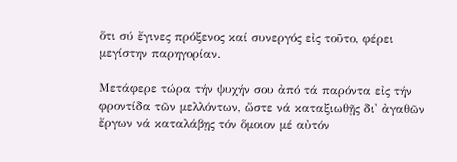ὅτι σύ ἔγινες πρόξενος καί συνεργός εἰς τοῦτο, φέρει μεγίστην παρηγορίαν.

Μετάφερε τώρα τήν ψυχήν σου ἀπό τά παρόντα εἰς τήν φροντίδα τῶν μελλόντων, ὥστε νά καταξιωθῇς δι' ἀγαθῶν ἔργων νά καταλάβῃς τόν ὅμοιον μέ αὐτόν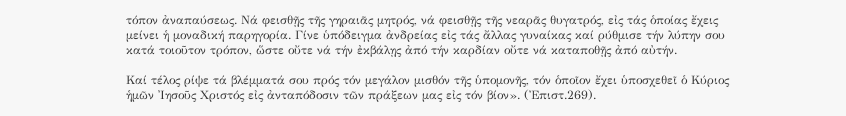τόπον ἀναπαύσεως. Νά φεισθῇς τῆς γηραιᾶς μητρός, νά φεισθῇς τῆς νεαρᾶς θυγατρός, εἰς τάς ὁποίας ἔχεις μείνει ἡ μοναδική παρηγορία. Γίνε ὑπόδειγμα ἀνδρείας εἰς τάς ἄλλας γυναίκας καί ρύθμισε τήν λύπην σου κατά τοιοῦτον τρόπον, ὥστε οὔτε νά τήν ἐκβάλῃς ἀπό τήν καρδίαν οὔτε νά καταποθῇς ἀπό αὐτήν.

Καί τέλος ρίψε τά βλέμματά σου πρός τόν μεγάλον μισθόν τῆς ὑπομονῆς, τόν ὁποῖον ἔχει ὑποσχεθεῖ ὁ Κύριος ἡμῶν Ἰησοῦς Χριστός εἰς ἀνταπόδοσιν τῶν πράξεων μας εἰς τόν βίον». (Ἐπιστ.269).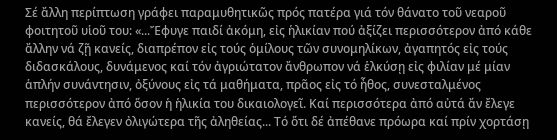Σέ ἄλλη περίπτωση γράφει παραμυθητικῶς πρός πατέρα γιά τόν θάνατο τοῦ νεαροῦ φοιτητοῦ υἱοῦ του: «...Ἔφυγε παιδί ἀκόμη, εἰς ἡλικίαν πού ἀξίζει περισσότερον ἀπό κάθε ἄλλην νά ζῇ κανείς, διαπρέπον εἰς τούς ὁμίλους τῶν συνομηλίκων, ἀγαπητός εἰς τούς διδασκάλους, δυνάμενος καί τόν ἀγριώτατον ἄνθρωπον νά ἑλκύσῃ εἰς φιλίαν μέ μίαν ἁπλήν συνάντησιν, ὀξύνους εἰς τά μαθήματα, πρᾶος εἰς τό ἦθος, συνεσταλμένος περισσότερον ἀπό ὅσον ἡ ἡλικία του δικαιολογεῖ. Καί περισσότερα ἀπό αὐτά ἄν ἔλεγε κανείς, θά ἔλεγεν ὀλιγώτερα τῆς ἀληθείας... Τό ὅτι δέ ἀπέθανε πρόωρα καί πρίν χορτάσῃ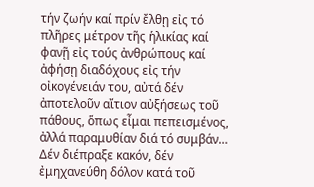τήν ζωήν καί πρίν ἔλθῃ εἰς τό πλῆρες μέτρον τῆς ἡλικίας καί φανῇ εἰς τούς ἀνθρώπους καί ἀφήσῃ διαδόχους εἰς τήν οἰκογένειάν του, αὐτά δέν ἀποτελοῦν αἴτιον αὐξήσεως τοῦ πάθους, ὅπως εἶμαι πεπεισμένος, ἀλλά παραμυθίαν διά τό συμβάν… Δέν διέπραξε κακόν, δέν ἐμηχανεύθη δόλον κατά τοῦ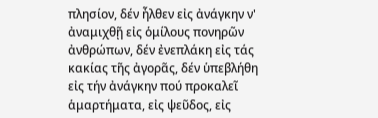πλησίον, δέν ἦλθεν εἰς ἀνάγκην ν' ἀναμιχθῇ εἰς ὁμίλους πονηρῶν ἀνθρώπων, δέν ἐνεπλάκη εἰς τάς κακίας τῆς ἀγορᾶς, δέν ὑπεβλήθη εἰς τήν ἀνάγκην πού προκαλεῖ ἁμαρτήματα, εἰς ψεῦδος, εἰς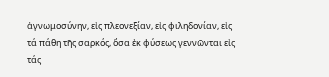ἀγνωμοσύνην, εἰς πλεονεξίαν, εἰς φιληδονίαν, εἰς τά πάθη τῆς σαρκός, ὅσα ἐκ φύσεως γεννῶνται εἰς τάς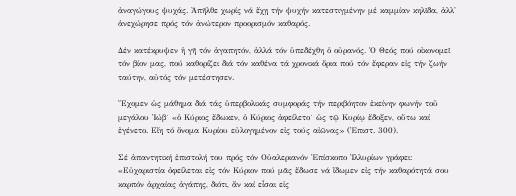ἀναγώγους ψυχάς. Ἀπῆλθε χωρίς νά ἔχῃ τήν ψυχήν κατεστιγμένην μέ καμμίαν κηλῖδα, ἀλλ' ἀνεχώρησε πρός τόν ἀνώτερον προορισμόν καθαρός.

Δέν κατέκρυψεν ἡ γῆ τόν ἀγαπητόν, ἀλλά τόν ὑπεδέχθη ὁ οὐρανός. Ὁ Θεός πού οἰκονομεῖ τόν βίον μας, πού καθορίζει διά τόν καθένα τά χρονικά ὅρια πού τόν ἔφεραν εἰς τήν ζωήν ταύτην, αὐτός τόν μετέστησεν.

Ἔχομεν ὡς μάθημα διά τάς ὑπερβολικάς συμφοράς τήν περιβόητον ἐκείνην φωνήν τοῦ μεγάλου Ἰώβ˙ «ὁ Κύριος ἔδωκεν, ὁ Κύριος ἀφείλετο˙ ὡς τῷ Κυρίῳ ἔδοξεν, οὕτω καί ἐγένετο. Εἴη τό ὄνομα Κυρίου εὐλογημένον εἰς τούς αἰῶνας» (Ἐπιστ. 300).

Σέ ἀπαντητική ἐπιστολή του πρός τόν Οὐαλεριανόν Ἐπίσκοπο Ἰλλυρίων γράφει: «Εὐχαριστία ὀφείλεται εἰς τόν Κύριον πού μᾶς ἔδωσε νά ἴδωμεν εἰς τήν καθαρότητά σου καρπόν ἀρχαίας ἀγάπης, διότι, ἄν καί εἶσαι εἰς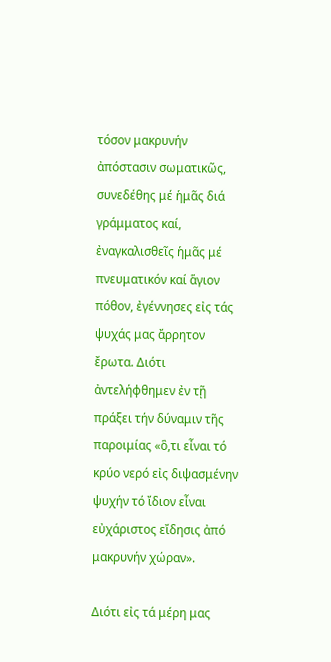τόσον μακρυνήν ἀπόστασιν σωματικῶς, συνεδέθης μέ ἡμᾶς διά γράμματος καί, ἐναγκαλισθεῖς ἡμᾶς μέ πνευματικόν καί ἅγιον πόθον, ἐγέννησες εἰς τάς ψυχάς μας ἄρρητον ἔρωτα. Διότι ἀντελήφθημεν ἐν τῇ πράξει τήν δύναμιν τῆς παροιμίας «ὃ,τι εἶναι τό κρύο νερό εἰς διψασμένην ψυχήν τό ἴδιον εἶναι εὐχάριστος εἴδησις ἀπό μακρυνήν χώραν».

Διότι εἰς τά μέρη μας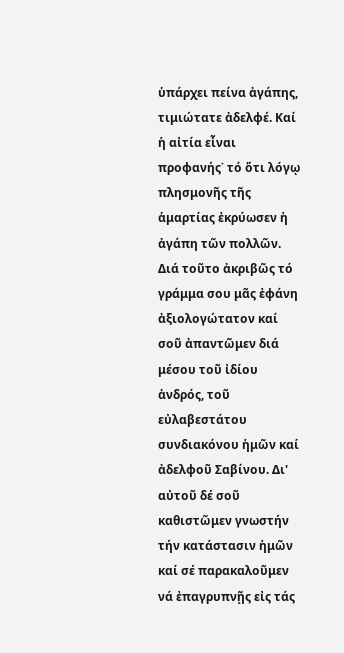ὑπάρχει πείνα ἀγάπης, τιμιώτατε ἀδελφέ. Καί ἡ αἰτία εἶναι προφανής˙ τό ὅτι λόγῳ πλησμονῆς τῆς ἁμαρτίας ἐκρύωσεν ἡ ἀγάπη τῶν πολλῶν. Διά τοῦτο ἀκριβῶς τό γράμμα σου μᾶς ἐφάνη ἀξιολογώτατον καί σοῦ ἀπαντῶμεν διά μέσου τοῦ ἰδίου ἀνδρός, τοῦ εὐλαβεστάτου συνδιακόνου ἡμῶν καί ἀδελφοῦ Σαβίνου. Δι' αὐτοῦ δέ σοῦ καθιστῶμεν γνωστήν τήν κατάστασιν ἡμῶν καί σέ παρακαλοῦμεν νά ἐπαγρυπνῇς εἰς τάς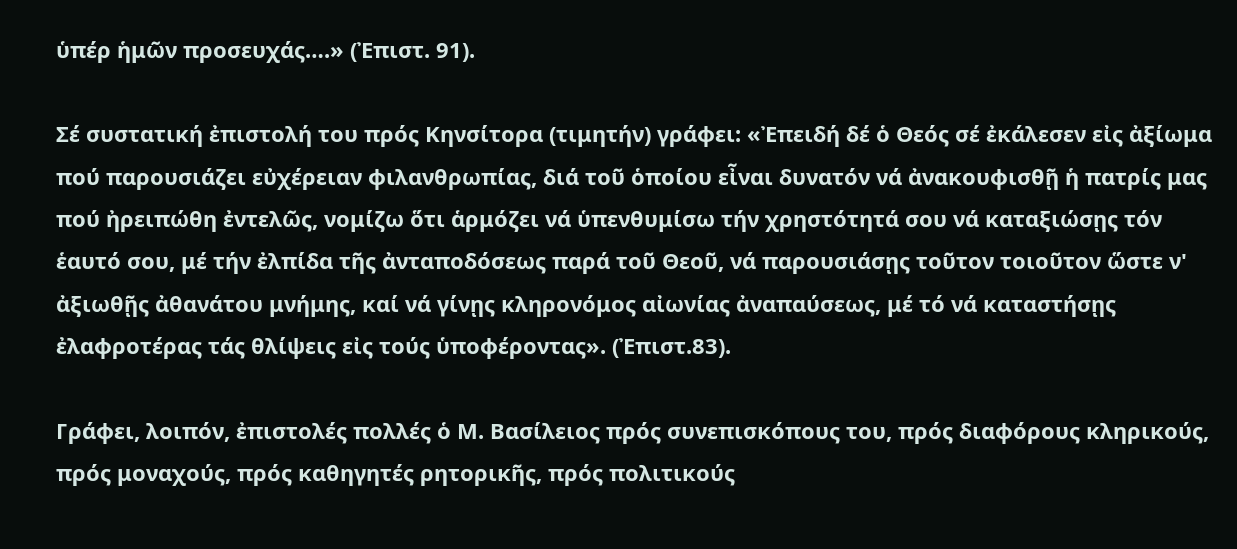ὑπέρ ἡμῶν προσευχάς….» (Ἐπιστ. 91).

Σέ συστατική ἐπιστολή του πρός Κηνσίτορα (τιμητήν) γράφει: «Ἐπειδή δέ ὁ Θεός σέ ἐκάλεσεν εἰς ἀξίωμα πού παρουσιάζει εὐχέρειαν φιλανθρωπίας, διά τοῦ ὁποίου εἶναι δυνατόν νά ἀνακουφισθῇ ἡ πατρίς μας πού ἠρειπώθη ἐντελῶς, νομίζω ὅτι ἁρμόζει νά ὑπενθυμίσω τήν χρηστότητά σου νά καταξιώσῃς τόν ἑαυτό σου, μέ τήν ἐλπίδα τῆς ἀνταποδόσεως παρά τοῦ Θεοῦ, νά παρουσιάσῃς τοῦτον τοιοῦτον ὥστε ν' ἀξιωθῇς ἀθανάτου μνήμης, καί νά γίνῃς κληρονόμος αἰωνίας ἀναπαύσεως, μέ τό νά καταστήσῃς ἐλαφροτέρας τάς θλίψεις εἰς τούς ὑποφέροντας». (Ἐπιστ.83).

Γράφει, λοιπόν, ἐπιστολές πολλές ὁ Μ. Βασίλειος πρός συνεπισκόπους του, πρός διαφόρους κληρικούς, πρός μοναχούς, πρός καθηγητές ρητορικῆς, πρός πολιτικούς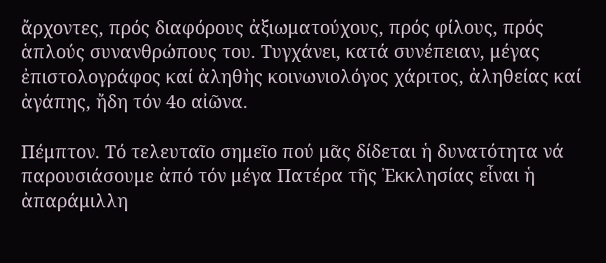ἄρχοντες, πρός διαφόρους ἀξιωματούχους, πρός φίλους, πρός ἁπλούς συνανθρώπους του. Τυγχάνει, κατά συνέπειαν, μέγας ἐπιστολογράφος καί ἀληθὴς κοινωνιολόγος χάριτος, ἀληθείας καί ἀγάπης, ἤδη τόν 4ο αἰῶνα.

Πέμπτον. Τό τελευταῖο σημεῖο πού μᾶς δίδεται ἡ δυνατότητα νά παρουσιάσουμε ἀπό τόν μέγα Πατέρα τῆς Ἐκκλησίας εἶναι ἡ ἀπαράμιλλη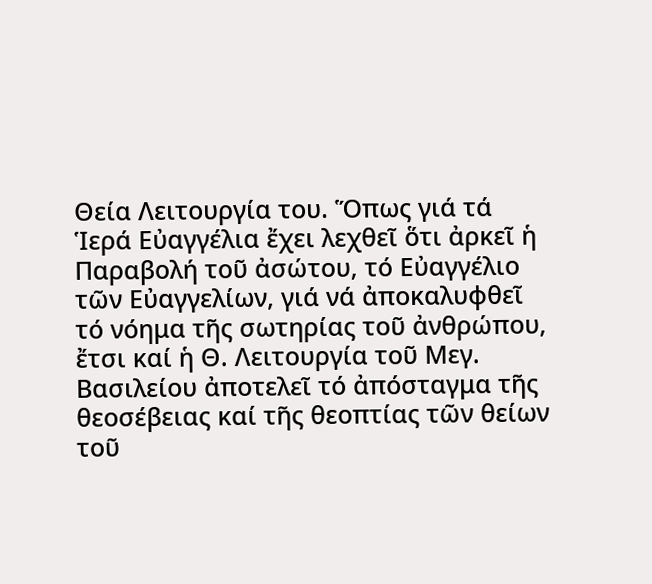Θεία Λειτουργία του. Ὅπως γιά τά Ἱερά Εὐαγγέλια ἔχει λεχθεῖ ὅτι ἀρκεῖ ἡ Παραβολή τοῦ ἀσώτου, τό Εὐαγγέλιο τῶν Εὐαγγελίων, γιά νά ἀποκαλυφθεῖ τό νόημα τῆς σωτηρίας τοῦ ἀνθρώπου, ἔτσι καί ἡ Θ. Λειτουργία τοῦ Μεγ. Βασιλείου ἀποτελεῖ τό ἀπόσταγμα τῆς θεοσέβειας καί τῆς θεοπτίας τῶν θείων τοῦ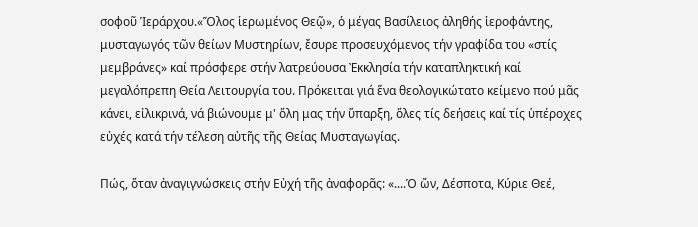σοφοῦ Ἱεράρχου.«Ὅλος ἱερωμένος Θεῷ», ὁ μέγας Βασίλειος ἀληθής ἱεροφάντης, μυσταγωγός τῶν θείων Μυστηρίων, ἔσυρε προσευχόμενος τήν γραφίδα του «στίς μεμβράνες» καί πρόσφερε στήν λατρεύουσα Ἐκκλησία τήν καταπληκτική καί μεγαλόπρεπη Θεία Λειτουργία του. Πρόκειται γιά ἕνα θεολογικώτατο κείμενο πού μᾶς κάνει, εἰλικρινά, νά βιώνουμε μ' ὅλη μας τήν ὕπαρξη, ὅλες τίς δεήσεις καί τίς ὑπέροχες εὐχές κατά τήν τέλεση αὐτῆς τῆς Θείας Μυσταγωγίας.

Πώς, ὅταν ἀναγιγνώσκεις στήν Εὐχή τῆς ἀναφορᾶς: «....Ὁ ὤν, Δέσποτα, Κύριε Θεέ,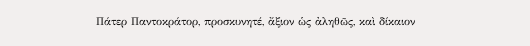Πάτερ Παντοκράτορ, προσκυνητέ, ἄξιον ὡς ἀληθῶς, καὶ δίκαιον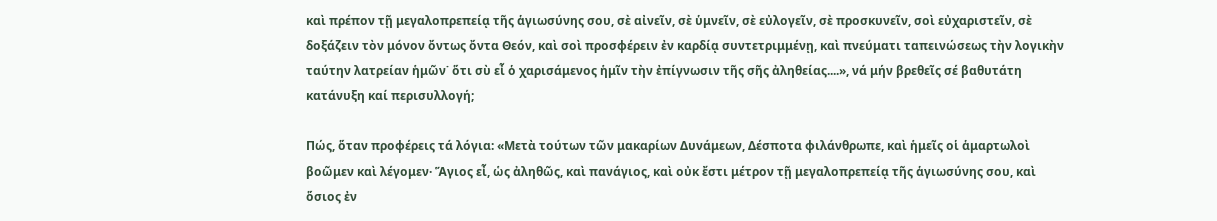καὶ πρέπον τῇ μεγαλοπρεπείᾳ τῆς ἁγιωσύνης σου, σὲ αἰνεῖν, σὲ ὑμνεῖν, σὲ εὐλογεῖν, σὲ προσκυνεῖν, σοὶ εὐχαριστεῖν, σὲ δοξάζειν τὸν μόνον ὄντως ὄντα Θεόν, καὶ σοὶ προσφέρειν ἐν καρδίᾳ συντετριμμένῃ, καὶ πνεύματι ταπεινώσεως τὴν λογικὴν ταύτην λατρείαν ἡμῶν˙ ὅτι σὺ εἶ ὁ χαρισάμενος ἡμῖν τὴν ἐπίγνωσιν τῆς σῆς ἀληθείας....», νά μήν βρεθεῖς σέ βαθυτάτη κατάνυξη καί περισυλλογή;

Πώς, ὅταν προφέρεις τά λόγια: «Μετὰ τούτων τῶν μακαρίων Δυνάμεων, Δέσποτα φιλάνθρωπε, καὶ ἡμεῖς οἱ ἁμαρτωλοὶ βοῶμεν καὶ λέγομεν· Ἅγιος εἶ, ὡς ἀληθῶς, καὶ πανάγιος, καὶ οὐκ ἔστι μέτρον τῇ μεγαλοπρεπείᾳ τῆς ἁγιωσύνης σου, καὶ ὅσιος ἐν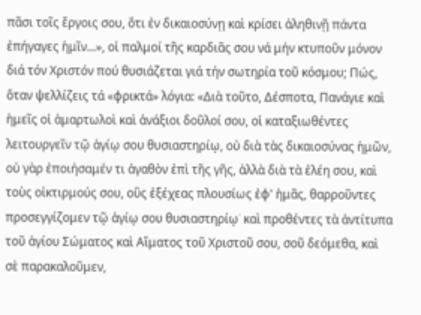πᾶσι τοῖς ἔργοις σου, ὅτι ἐν δικαιοσύνῃ καὶ κρίσει ἀληθινῇ πάντα ἐπήγαγες ἡμῖν...», οἱ παλμοί τῆς καρδιᾶς σου νά μήν κτυποῦν μόνον διά τόν Χριστόν πού θυσιάζεται γιά τήν σωτηρία τοῦ κόσμου; Πώς, ὅταν ψελλίζεις τά «φρικτά» λόγια: «Διὰ τοῦτο, Δέσποτα, Πανάγιε καὶ ἡμεῖς οἱ ἁμαρτωλοὶ καὶ ἀνάξιοι δοῦλοί σου, οἱ καταξιωθέντες λειτουργεῖν τῷ ἁγίῳ σου θυσιαστηρίῳ, οὐ διὰ τὰς δικαιοσύνας ἡμῶν, οὐ γὰρ ἐποιήσαμέν τι ἀγαθὸν ἐπὶ τῆς γῆς, ἀλλὰ διὰ τὰ ἐλέη σου, καὶ τοὺς οἰκτιρμούς σου, οὓς ἐξέχεας πλουσίως ἐφ' ἡμᾶς, θαρροῦντες προσεγγίζομεν τῷ ἁγίῳ σου θυσιαστηρίῳ˙ καὶ προθέντες τὰ ἀντίτυπα τοῦ ἁγίου Σώματος καὶ Αἵματος τοῦ Χριστοῦ σου, σοῦ δεόμεθα, καὶ σὲ παρακαλοῦμεν,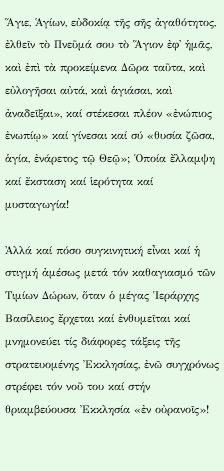Ἅγιε, Ἁγίων, εὐδοκίᾳ τῆς σῆς ἀγαθότητος, ἐλθεῖν τὸ Πνεῦμά σου τὸ Ἅγιον ἐφ' ἡμᾶς, καὶ ἐπὶ τὰ προκείμενα Δῶρα ταῦτα, καὶ εὐλογῆσαι αὐτά, καὶ ἁγιάσαι, καὶ ἀναδεῖξαι», καί στέκεσαι πλέον «ἐνώπιος ἐνωπίῳ» καί γίνεσαι καί σύ «θυσία ζῶσα, ἁγία, ἐνάρετος τῷ Θεῷ»; Ὁποία ἔλλαμψη καί ἔκσταση καί ἱερότητα καί μυσταγωγία!

Ἀλλά καί πόσο συγκινητική εἶναι καί ἡ στιγμή ἀμέσως μετά τόν καθαγιασμό τῶν Τιμίων Δώρων, ὅταν ὁ μέγας Ἱεράρχης Βασίλειος ἔρχεται καί ἐνθυμεῖται καί μνημονεύει τίς διάφορες τάξεις τῆς στρατευομένης Ἐκκλησίας, ἐνῶ συγχρόνως στρέφει τόν νοῦ του καί στήν θριαμβεύουσα Ἐκκλησία «ἐν οὐρανοῖς»!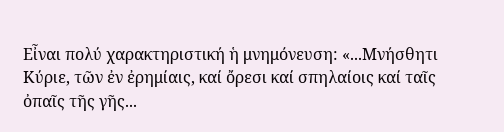Εἶναι πολύ χαρακτηριστική ἡ μνημόνευση: «...Μνήσθητι Κύριε, τῶν ἐν ἐρημίαις, καί ὄρεσι καί σπηλαίοις καί ταῖς ὀπαῖς τῆς γῆς...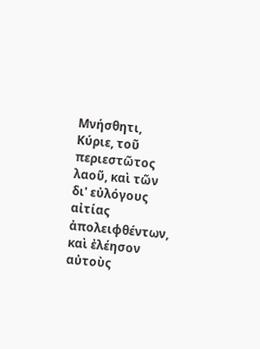Μνήσθητι, Κύριε, τοῦ περιεστῶτος λαοῦ, καὶ τῶν δι' εὐλόγους αἰτίας ἀπολειφθέντων, καὶ ἐλέησον αὐτοὺς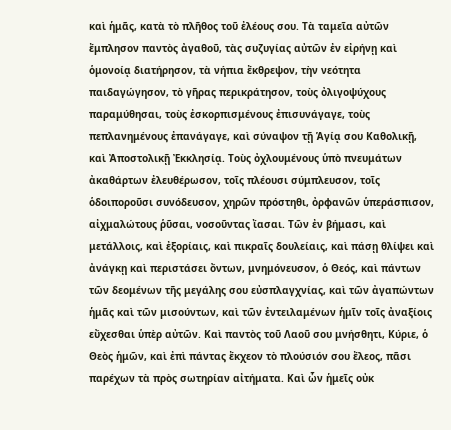καὶ ἡμᾶς, κατὰ τὸ πλῆθος τοῦ ἐλέους σου. Τὰ ταμεῖα αὐτῶν ἔμπλησον παντὸς ἀγαθοῦ, τὰς συζυγίας αὐτῶν ἐν εἰρήνῃ καὶ ὁμονοίᾳ διατήρησον, τὰ νήπια ἔκθρεψον, τὴν νεότητα παιδαγώγησον, τὸ γῆρας περικράτησον, τοὺς ὀλιγοψύχους παραμύθησαι, τοὺς ἐσκορπισμένους ἐπισυνάγαγε, τοὺς πεπλανημένους ἐπανάγαγε, καὶ σύναψον τῇ Ἁγίᾳ σου Καθολικῇ, καὶ Ἀποστολικῇ Ἐκκλησίᾳ. Τοὺς ὀχλουμένους ὑπὸ πνευμάτων ἀκαθάρτων ἐλευθέρωσον, τοῖς πλέουσι σύμπλευσον, τοῖς ὁδοιποροῦσι συνόδευσον, χηρῶν πρόστηθι, ὀρφανῶν ὑπεράσπισον, αἰχμαλώτους ῥῦσαι, νοσοῦντας ἴασαι. Τῶν ἐν βήμασι, καὶ μετάλλοις, καὶ ἐξορίαις, καὶ πικραῖς δουλείαις, καὶ πάσῃ θλίψει καὶ ἀνάγκῃ καὶ περιστάσει ὄντων, μνημόνευσον, ὁ Θεός, καὶ πάντων τῶν δεομένων τῆς μεγάλης σου εὐσπλαγχνίας, καὶ τῶν ἀγαπώντων ἡμᾶς καὶ τῶν μισούντων, καὶ τῶν ἐντειλαμένων ἡμῖν τοῖς ἀναξίοις εὔχεσθαι ὑπὲρ αὐτῶν. Καὶ παντὸς τοῦ Λαοῦ σου μνήσθητι, Κύριε, ὁ Θεὸς ἡμῶν, καὶ ἐπὶ πάντας ἔκχεον τὸ πλούσιόν σου ἔλεος, πᾶσι παρέχων τὰ πρὸς σωτηρίαν αἰτήματα. Καὶ ὧν ἡμεῖς οὐκ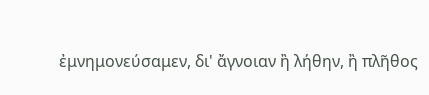ἐμνημονεύσαμεν, δι' ἄγνοιαν ἢ λήθην, ἢ πλῆθος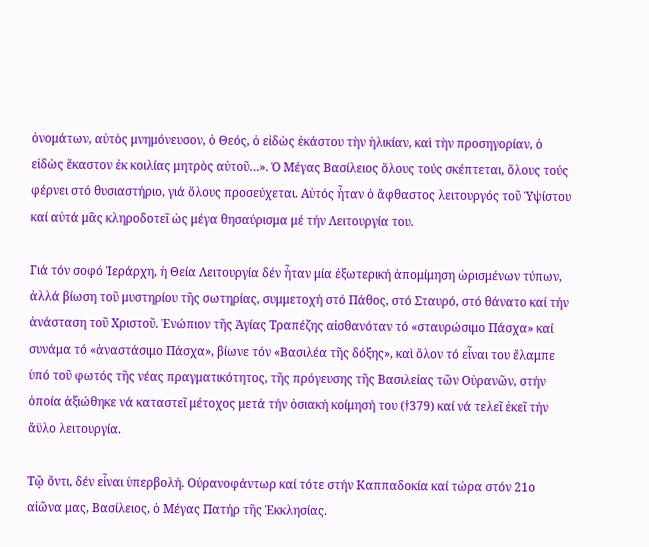ὀνομάτων, αὐτὸς μνημόνευσον, ὁ Θεός, ὁ εἰδὼς ἑκάστου τὴν ἡλικίαν, καὶ τὴν προσηγορίαν, ὁ εἰδὼς ἕκαστον ἐκ κοιλίας μητρὸς αὐτοῦ…». Ὁ Μέγας Βασίλειος ὅλους τούς σκέπτεται, ὅλους τούς φέρνει στό θυσιαστήριο, γιά ὅλους προσεύχεται. Αὐτός ἦταν ὁ ἄφθαστος λειτουργός τοῦ Ὑψίστου καί αὐτά μᾶς κληροδοτεῖ ὡς μέγα θησαύρισμα μέ τήν Λειτουργία του.

Γιά τόν σοφό Ἱεράρχη, ἡ Θεία Λειτουργία δέν ἦταν μία ἐξωτερική ἀπομίμηση ὡρισμένων τύπων, ἀλλά βίωση τοῦ μυστηρίου τῆς σωτηρίας, συμμετοχή στό Πάθος, στό Σταυρό, στό θάνατο καί τήν ἀνάσταση τοῦ Χριστοῦ. Ἐνώπιον τῆς Ἁγίας Τραπέζης αἰσθανόταν τό «σταυρώσιμο Πάσχα» καί συνάμα τό «ἀναστάσιμο Πάσχα», βίωνε τόν «Βασιλέα τῆς δόξης», καὶ ὅλον τό εἶναι του ἔλαμπε ὑπό τοῦ φωτός τῆς νέας πραγματικότητος, τῆς πρόγευσης τῆς Βασιλείας τῶν Οὐρανῶν, στήν ὁποία ἀξιώθηκε νά καταστεῖ μέτοχος μετά τήν ὁσιακή κοίμησή του (†379) καί νά τελεῖ ἐκεῖ τήν ἄϋλο λειτουργία.

Τῷ ὄντι, δέν εἶναι ὑπερβολή. Οὐρανοφάντωρ καί τότε στήν Καππαδοκία καί τώρα στόν 21ο αἰῶνα μας, Βασίλειος, ὁ Μέγας Πατήρ τῆς Ἐκκλησίας.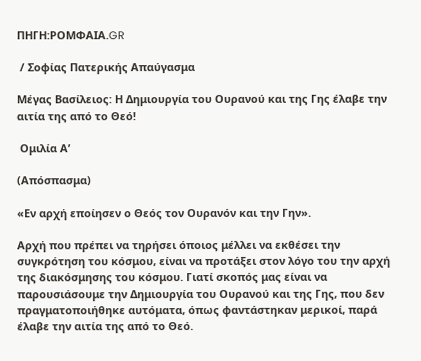ΠΗΓΗ:ΡΟΜΦΑΙΑ.GR

 / Σοφίας Πατερικής Απαύγασμα

Μέγας Βασίλειος: Η Δημιουργία του Ουρανού και της Γης έλαβε την αιτία της από το Θεό!

 Ομιλία Α’

(Απόσπασμα)

«Εν αρχή εποίησεν ο Θεός τον Ουρανόν και την Γην».

Αρχή που πρέπει να τηρήσει όποιος μέλλει να εκθέσει την συγκρότηση του κόσμου, είναι να προτάξει στον λόγο του την αρχή της διακόσμησης του κόσμου. Γιατί σκοπός μας είναι να παρουσιάσουμε την Δημιουργία του Ουρανού και της Γης, που δεν πραγματοποιήθηκε αυτόματα, όπως φαντάστηκαν μερικοί, παρά έλαβε την αιτία της από το Θεό.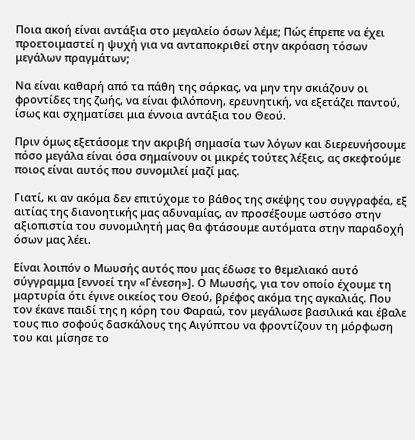Ποια ακοή είναι αντάξια στο μεγαλείο όσων λέμε; Πώς έπρεπε να έχει προετοιμαστεί η ψυχή για να ανταποκριθεί στην ακρόαση τόσων μεγάλων πραγμάτων;

Να είναι καθαρή από τα πάθη της σάρκας, να μην την σκιάζουν οι φροντίδες της ζωής, να είναι φιλόπονη, ερευνητική, να εξετάζει παντού, ίσως και σχηματίσει μια έννοια αντάξια του Θεού.

Πριν όμως εξετάσομε την ακριβή σημασία των λόγων και διερευνήσουμε πόσο μεγάλα είναι όσα σημαίνουν οι μικρές τούτες λέξεις, ας σκεφτούμε ποιος είναι αυτός που συνομιλεί μαζί μας.

Γιατί, κι αν ακόμα δεν επιτύχομε το βάθος της σκέψης του συγγραφέα, εξ αιτίας της διανοητικής μας αδυναμίας, αν προσέξουμε ωστόσο στην αξιοπιστία του συνομιλητή μας θα φτάσουμε αυτόματα στην παραδοχή όσων μας λέει.

Είναι λοιπόν ο Μωυσής αυτός που μας έδωσε το θεμελιακό αυτό σύγγραμμα [εννοεί την «Γένεση»]. Ο Μωυσής, για τον οποίο έχουμε τη μαρτυρία ότι έγινε οικείος του Θεού, βρέφος ακόμα της αγκαλιάς. Που τον έκανε παιδί της η κόρη του Φαραώ, τον μεγάλωσε βασιλικά και έβαλε τους πιο σοφούς δασκάλους της Αιγύπτου να φροντίζουν τη μόρφωση του και μίσησε το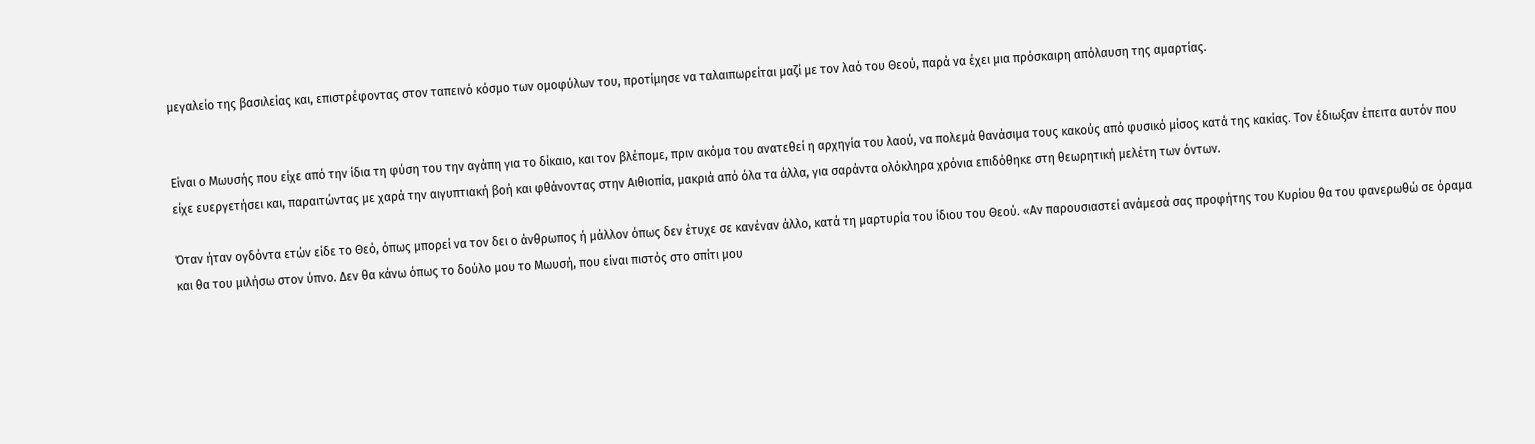μεγαλείο της βασιλείας και, επιστρέφοντας στον ταπεινό κόσμο των ομοφύλων του, προτίμησε να ταλαιπωρείται μαζί με τον λαό του Θεού, παρά να έχει μια πρόσκαιρη απόλαυση της αμαρτίας.


Είναι ο Μωυσής που είχε από την ίδια τη φύση του την αγάπη για το δίκαιο, και τον βλέπομε, πριν ακόμα του ανατεθεί η αρχηγία του λαού, να πολεμά θανάσιμα τους κακούς από φυσικό μίσος κατά της κακίας. Τον έδιωξαν έπειτα αυτόν που είχε ευεργετήσει και, παραιτώντας με χαρά την αιγυπτιακή βοή και φθάνοντας στην Αιθιοπία, μακριά από όλα τα άλλα, για σαράντα ολόκληρα χρόνια επιδόθηκε στη θεωρητική μελέτη των όντων.

Όταν ήταν ογδόντα ετών είδε το Θεό, όπως μπορεί να τον δει ο άνθρωπος ή μάλλον όπως δεν έτυχε σε κανέναν άλλο, κατά τη μαρτυρία του ίδιου του Θεού. «Αν παρουσιαστεί ανάμεσά σας προφήτης του Κυρίου θα του φανερωθώ σε όραμα και θα του μιλήσω στον ύπνο. Δεν θα κάνω όπως το δούλο μου το Μωυσή, που είναι πιστός στο σπίτι μου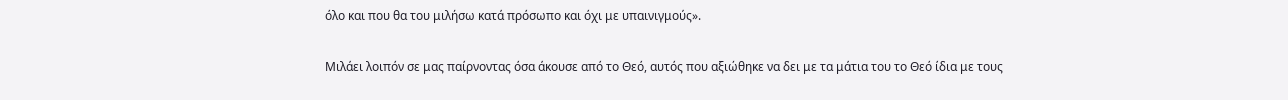όλο και που θα του μιλήσω κατά πρόσωπο και όχι με υπαινιγμούς».

Μιλάει λοιπόν σε μας παίρνοντας όσα άκουσε από το Θεό, αυτός που αξιώθηκε να δει με τα μάτια του το Θεό ίδια με τους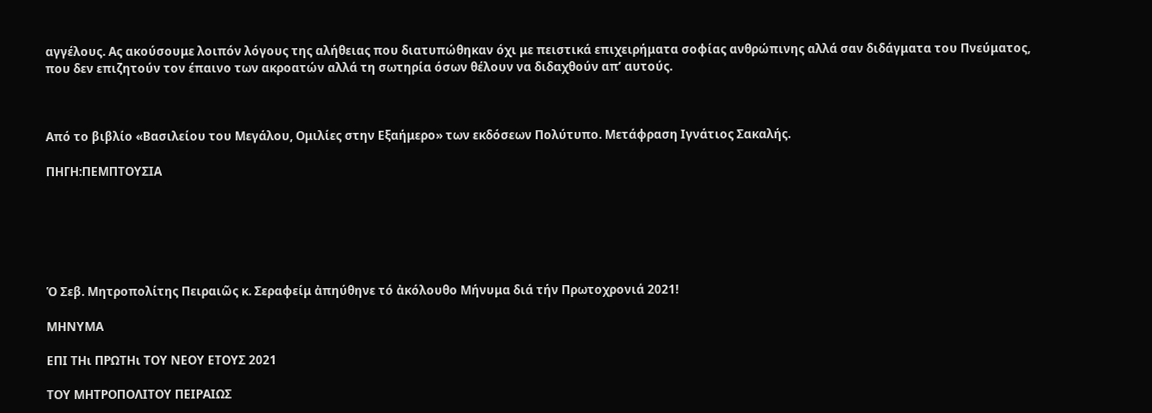αγγέλους. Ας ακούσουμε λοιπόν λόγους της αλήθειας που διατυπώθηκαν όχι με πειστικά επιχειρήματα σοφίας ανθρώπινης αλλά σαν διδάγματα του Πνεύματος, που δεν επιζητούν τον έπαινο των ακροατών αλλά τη σωτηρία όσων θέλουν να διδαχθούν απ’ αυτούς.



Από το βιβλίο «Βασιλείου του Μεγάλου, Ομιλίες στην Εξαήμερο» των εκδόσεων Πολύτυπο. Μετάφραση Ιγνάτιος Σακαλής.

ΠΗΓΗ:ΠΕΜΠΤΟΥΣΙΑ






Ὁ Σεβ. Μητροπολίτης Πειραιῶς κ. Σεραφείμ ἀπηύθηνε τό ἀκόλουθο Μήνυμα διά τήν Πρωτοχρονιά 2021!

ΜΗΝΥΜΑ

ΕΠΙ ΤΗι ΠΡΩΤΗι ΤΟΥ ΝΕΟΥ ΕΤΟΥΣ 2021

ΤΟΥ ΜΗΤΡΟΠΟΛΙΤΟΥ ΠΕΙΡΑΙΩΣ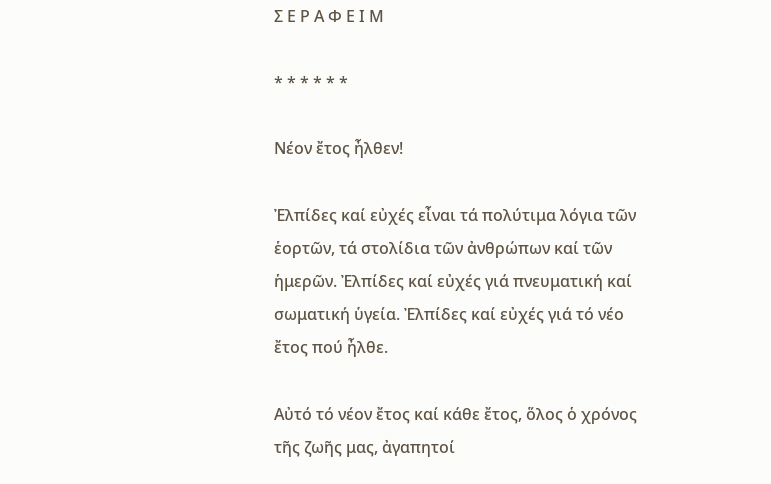Σ Ε Ρ Α Φ Ε Ι Μ

* * * * * *

Νέον ἔτος ἦλθεν!

Ἐλπίδες καί εὐχές εἶναι τά πολύτιμα λόγια τῶν ἑορτῶν, τά στολίδια τῶν ἀνθρώπων καί τῶν ἡμερῶν. Ἐλπίδες καί εὐχές γιά πνευματική καί σωματική ὑγεία. Ἐλπίδες καί εὐχές γιά τό νέο ἔτος πού ἦλθε.

Αὐτό τό νέον ἔτος καί κάθε ἔτος, ὅλος ὁ χρόνος τῆς ζωῆς μας, ἀγαπητοί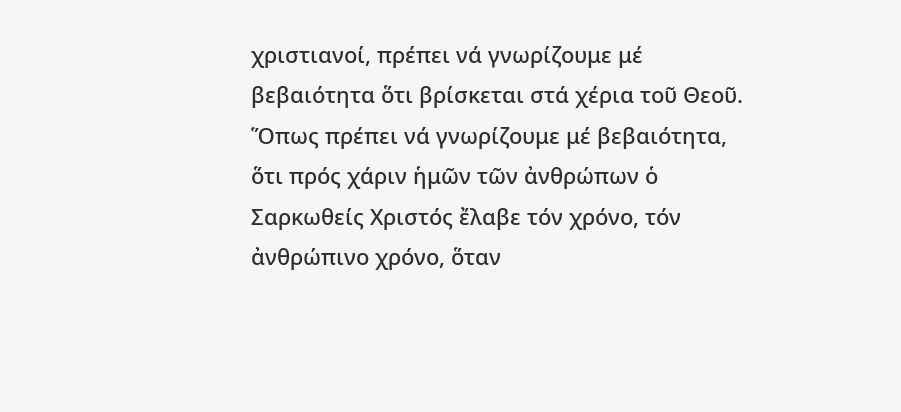χριστιανοί, πρέπει νά γνωρίζουμε μέ βεβαιότητα ὅτι βρίσκεται στά χέρια τοῦ Θεοῦ. Ὅπως πρέπει νά γνωρίζουμε μέ βεβαιότητα, ὅτι πρός χάριν ἡμῶν τῶν ἀνθρώπων ὁ Σαρκωθείς Χριστός ἔλαβε τόν χρόνο, τόν ἀνθρώπινο χρόνο, ὅταν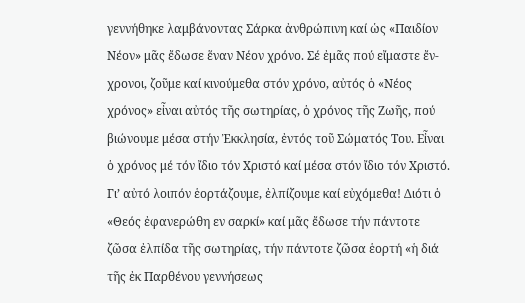γεννήθηκε λαμβάνοντας Σάρκα ἀνθρώπινη καί ὡς «Παιδίον Νέον» μᾶς ἔδωσε ἕναν Νέον χρόνο. Σέ ἐμᾶς πού εἴμαστε ἔν-χρονοι, ζοῦμε καί κινούμεθα στόν χρόνο, αὐτός ὁ «Νέος χρόνος» εἶναι αὐτός τῆς σωτηρίας, ὁ χρόνος τῆς Ζωῆς, πού βιώνουμε μέσα στήν Ἐκκλησία, ἐντός τοῦ Σώματός Του. Εἶναι ὁ χρόνος μέ τόν ἴδιο τόν Χριστό καί μέσα στόν ἴδιο τόν Χριστό. Γι’ αὐτό λοιπόν ἑορτάζουμε, ἐλπίζουμε καί εὐχόμεθα! Διότι ὁ «Θεός ἐφανερώθη εν σαρκί» καί μᾶς ἔδωσε τήν πάντοτε ζῶσα ἐλπίδα τῆς σωτηρίας, τήν πάντοτε ζῶσα ἑορτή «ἡ διά τῆς ἐκ Παρθένου γεννήσεως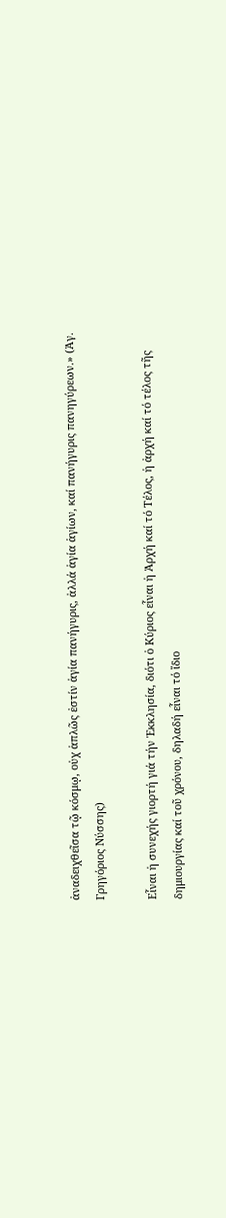ἀναδειχθεῖσα τῷ κόσμῳ, οὐχ ἁπλῶς ἐστίν ἁγία πανήγυρις, ἀλλά ἁγία ἁγίων, καί πανήγυρις πανηγύρεων.» (Ἁγ. Γρηγόριος Νύσσης)

Εἶναι ἡ συνεχής γιορτή γιά τήν Ἐκκλησία, διότι ὁ Κύριος εἶναι ἡ Ἀρχή καί τό Τέλος, ἡ ἀρχή καί τό τέλος τῆς δημιουργίας καί τοῦ χρόνου, δηλαδή εἶναι τό ἴδιο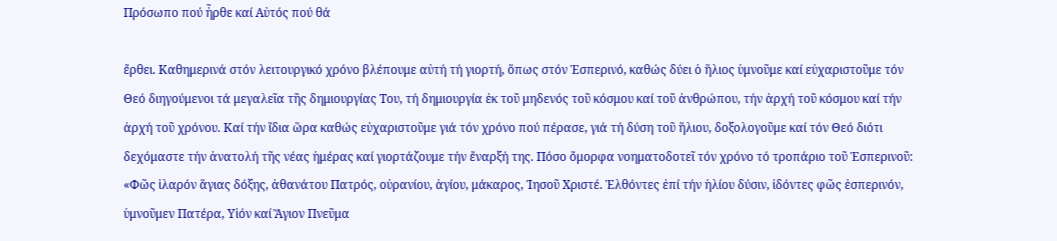Πρόσωπο πού ἦρθε καί Αὐτός πού θά

ἔρθει. Καθημερινά στόν λειτουργικό χρόνο βλέπουμε αὐτή τή γιορτή, ὅπως στόν Ἑσπερινό, καθώς δύει ὁ ἥλιος ὑμνοῦμε καί εὐχαριστοῦμε τόν Θεό διηγούμενοι τά μεγαλεῖα τῆς δημιουργίας Του, τή δημιουργία ἐκ τοῦ μηδενός τοῦ κόσμου καί τοῦ ἀνθρώπου, τήν ἀρχή τοῦ κόσμου καί τήν ἀρχή τοῦ χρόνου. Καί τήν ἴδια ὥρα καθώς εὐχαριστοῦμε γιά τόν χρόνο πού πέρασε, γιά τή δύση τοῦ ἥλιου, δοξολογοῦμε καί τόν Θεό διότι δεχόμαστε τήν ἀνατολή τῆς νέας ἡμέρας καί γιορτάζουμε τήν ἔναρξή της. Πόσο ὄμορφα νοηματοδοτεῖ τόν χρόνο τό τροπάριο τοῦ Ἑσπερινοῦ: «Φῶς ἱλαρόν ἅγιας δόξης, ἀθανάτου Πατρός, οὐρανίου, ἁγίου, μάκαρος, Ἰησοῦ Χριστέ. Ἐλθόντες ἐπί τήν ἡλίου δύσιν, ἰδόντες φῶς ἑσπερινόν, ὑμνοῦμεν Πατέρα, Υἱόν καί Ἅγιον Πνεῦμα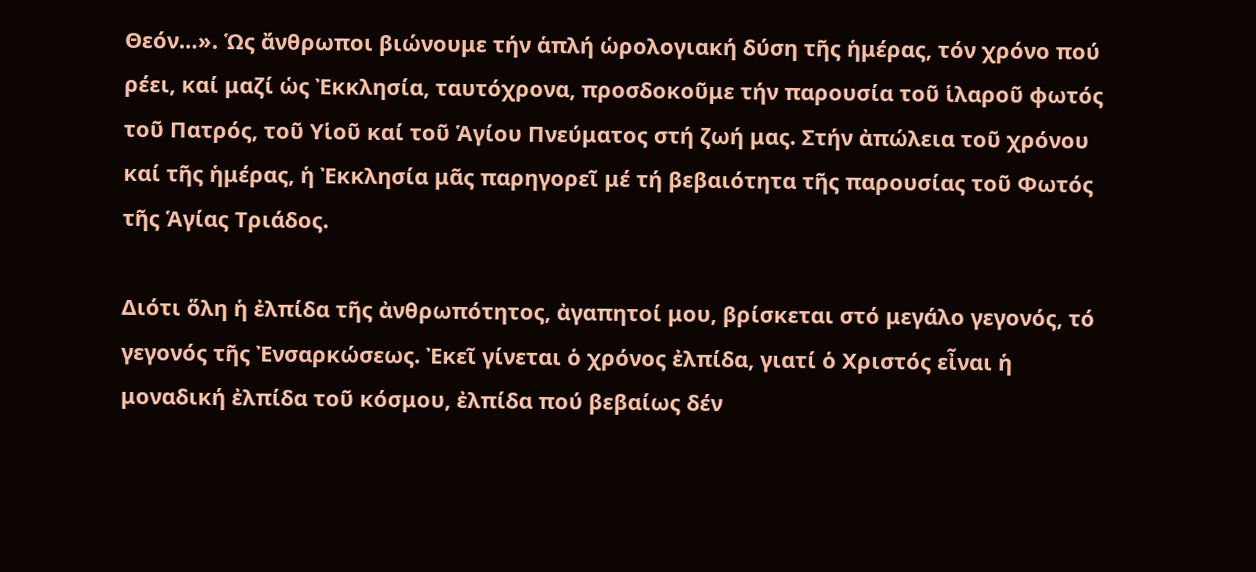Θεόν…». Ὡς ἄνθρωποι βιώνουμε τήν ἁπλή ὡρολογιακή δύση τῆς ἡμέρας, τόν χρόνο πού ρέει, καί μαζί ὡς Ἐκκλησία, ταυτόχρονα, προσδοκοῦμε τήν παρουσία τοῦ ἱλαροῦ φωτός τοῦ Πατρός, τοῦ Υἱοῦ καί τοῦ Ἁγίου Πνεύματος στή ζωή μας. Στήν ἀπώλεια τοῦ χρόνου καί τῆς ἡμέρας, ἡ Ἐκκλησία μᾶς παρηγορεῖ μέ τή βεβαιότητα τῆς παρουσίας τοῦ Φωτός τῆς Ἁγίας Τριάδος.

Διότι ὅλη ἡ ἐλπίδα τῆς ἀνθρωπότητος, ἀγαπητοί μου, βρίσκεται στό μεγάλο γεγονός, τό γεγονός τῆς Ἐνσαρκώσεως. Ἐκεῖ γίνεται ὁ χρόνος ἐλπίδα, γιατί ὁ Χριστός εἶναι ἡ μοναδική ἐλπίδα τοῦ κόσμου, ἐλπίδα πού βεβαίως δέν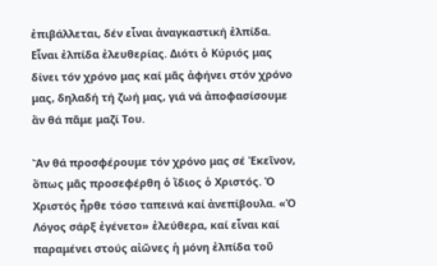ἐπιβάλλεται, δέν εἶναι ἀναγκαστική ἐλπίδα. Εἶναι ἐλπίδα ἐλευθερίας. Διότι ὁ Κύριός μας δίνει τόν χρόνο μας καί μᾶς ἀφήνει στόν χρόνο μας, δηλαδή τή ζωή μας, γιά νά ἀποφασίσουμε ἄν θά πᾶμε μαζί Του.

Ἄν θά προσφέρουμε τόν χρόνο μας σέ Ἐκεῖνον, ὅπως μᾶς προσεφέρθη ὁ ἴδιος ὁ Χριστός. Ὁ Χριστός ἦρθε τόσο ταπεινά καί ἀνεπίβουλα. «Ὁ Λόγος σάρξ ἐγένετο» ἐλεύθερα, καί εἶναι καί παραμένει στούς αἰῶνες ἡ μόνη ἐλπίδα τοῦ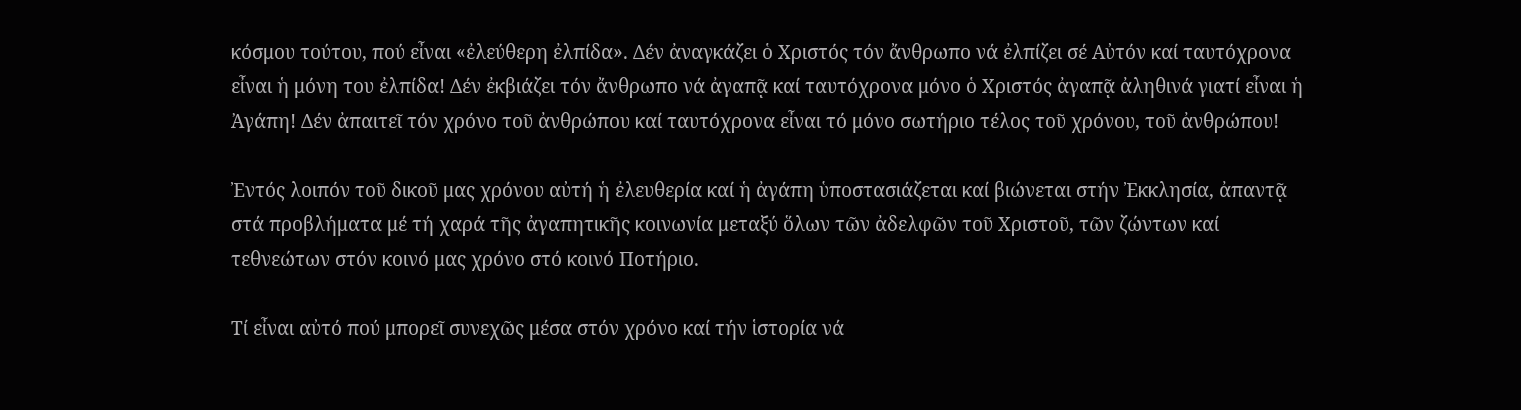κόσμου τούτου, πού εἶναι «ἐλεύθερη ἐλπίδα». Δέν ἀναγκάζει ὁ Χριστός τόν ἄνθρωπο νά ἐλπίζει σέ Αὐτόν καί ταυτόχρονα εἶναι ἡ μόνη του ἐλπίδα! Δέν ἐκβιάζει τόν ἄνθρωπο νά ἀγαπᾷ καί ταυτόχρονα μόνο ὁ Χριστός ἀγαπᾷ ἀληθινά γιατί εἶναι ἡ Ἀγάπη! Δέν ἀπαιτεῖ τόν χρόνο τοῦ ἀνθρώπου καί ταυτόχρονα εἶναι τό μόνο σωτήριο τέλος τοῦ χρόνου, τοῦ ἀνθρώπου!

Ἐντός λοιπόν τοῦ δικοῦ μας χρόνου αὐτή ἡ ἐλευθερία καί ἡ ἀγάπη ὑποστασιάζεται καί βιώνεται στήν Ἐκκλησία, ἀπαντᾷ στά προβλήματα μέ τή χαρά τῆς ἀγαπητικῆς κοινωνία μεταξύ ὅλων τῶν ἀδελφῶν τοῦ Χριστοῦ, τῶν ζώντων καί τεθνεώτων στόν κοινό μας χρόνο στό κοινό Ποτήριο.

Τί εἶναι αὐτό πού μπορεῖ συνεχῶς μέσα στόν χρόνο καί τήν ἱστορία νά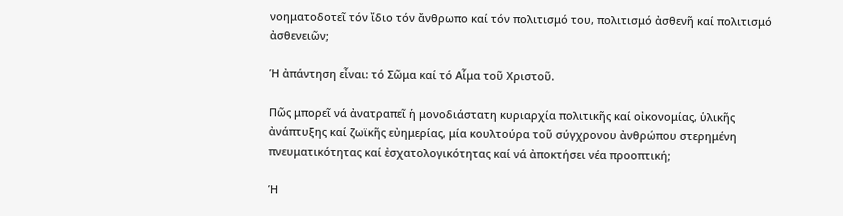νοηματοδοτεῖ τόν ἴδιο τόν ἄνθρωπο καί τόν πολιτισμό του, πολιτισμό ἀσθενῆ καί πολιτισμό ἀσθενειῶν;

Ἡ ἀπάντηση εἶναι: τό Σῶμα καί τό Αἷμα τοῦ Χριστοῦ.

Πῶς μπορεῖ νά ἀνατραπεῖ ἡ μονοδιάστατη κυριαρχία πολιτικῆς καί οἰκονομίας, ὑλικῆς ἀνάπτυξης καί ζωϊκῆς εὐημερίας, μία κουλτούρα τοῦ σύγχρονου ἀνθρώπου στερημένη πνευματικότητας καί ἐσχατολογικότητας καί νά ἀποκτήσει νέα προοπτική;

Ἡ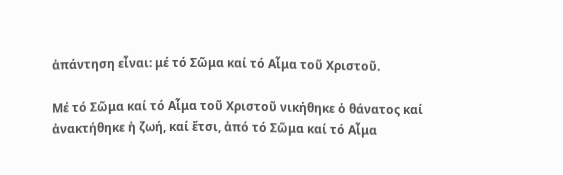ἀπάντηση εἶναι: μέ τό Σῶμα καί τό Αἷμα τοῦ Χριστοῦ.

Μέ τό Σῶμα καί τό Αἷμα τοῦ Χριστοῦ νικήθηκε ὁ θάνατος καί ἀνακτήθηκε ἡ ζωή, καί ἔτσι, ἀπό τό Σῶμα καί τό Αἷμα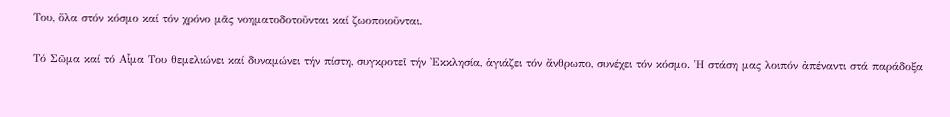Του, ὅλα στόν κόσμο καί τόν χρόνο μᾶς νοηματοδοτοῦνται καί ζωοποιοῦνται.

Τό Σῶμα καί τό Αἷμα Του θεμελιώνει καί δυναμώνει τήν πίστη, συγκροτεῖ τήν Ἐκκλησία, ἁγιάζει τόν ἄνθρωπο, συνέχει τόν κόσμο. Ἡ στάση μας λοιπόν ἀπέναντι στά παράδοξα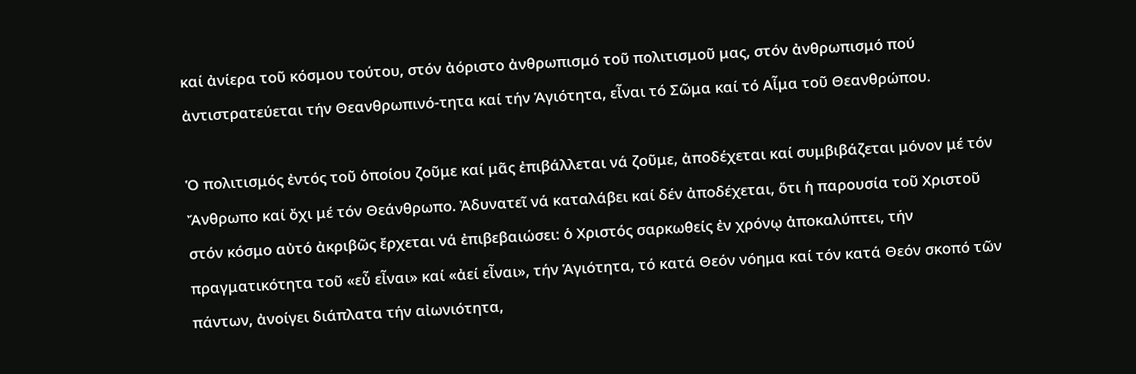καί ἀνίερα τοῦ κόσμου τούτου, στόν ἀόριστο ἀνθρωπισμό τοῦ πολιτισμοῦ μας, στόν ἀνθρωπισμό πού ἀντιστρατεύεται τήν Θεανθρωπινό-τητα καί τήν Ἁγιότητα, εἶναι τό Σῶμα καί τό Αἷμα τοῦ Θεανθρώπου.

Ὁ πολιτισμός ἐντός τοῦ ὁποίου ζοῦμε καί μᾶς ἐπιβάλλεται νά ζοῦμε, ἀποδέχεται καί συμβιβάζεται μόνον μέ τόν Ἄνθρωπο καί ὄχι μέ τόν Θεάνθρωπο. Ἀδυνατεῖ νά καταλάβει καί δέν ἀποδέχεται, ὅτι ἡ παρουσία τοῦ Χριστοῦ στόν κόσμο αὐτό ἀκριβῶς ἔρχεται νά ἐπιβεβαιώσει: ὁ Χριστός σαρκωθείς ἐν χρόνῳ ἀποκαλύπτει, τήν πραγματικότητα τοῦ «εὖ εἶναι» καί «ἀεί εἶναι», τήν Ἁγιότητα, τό κατά Θεόν νόημα καί τόν κατά Θεόν σκοπό τῶν πάντων, ἀνοίγει διάπλατα τήν αἰωνιότητα,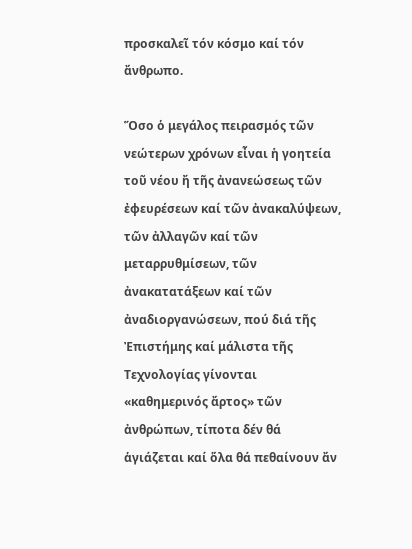προσκαλεῖ τόν κόσμο καί τόν ἄνθρωπο.

Ὅσο ὁ μεγάλος πειρασμός τῶν νεώτερων χρόνων εἶναι ἡ γοητεία τοῦ νέου ἤ τῆς ἀνανεώσεως τῶν ἐφευρέσεων καί τῶν ἀνακαλύψεων, τῶν ἀλλαγῶν καί τῶν μεταρρυθμίσεων, τῶν ἀνακατατάξεων καί τῶν ἀναδιοργανώσεων, πού διά τῆς Ἐπιστήμης καί μάλιστα τῆς Τεχνολογίας γίνονται «καθημερινός ἄρτος» τῶν ἀνθρώπων, τίποτα δέν θά ἁγιάζεται καί ὅλα θά πεθαίνουν ἄν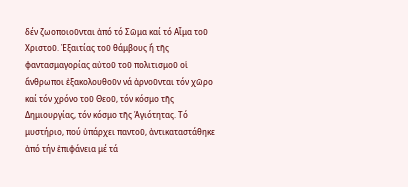δέν ζωοποιοῦνται ἀπό τό Σῶμα καί τό Αἷμα τοῦ Χριστοῦ. Ἐξαιτίας τοῦ θάμβους ἤ τῆς φαντασμαγορίας αὐτοῦ τοῦ πολιτισμοῦ οἱ ἄνθρωποι ἐξακολουθοῦν νά ἀρνοῦνται τόν χῶρο καί τόν χρόνο τοῦ Θεοῦ, τόν κόσμο τῆς Δημιουργίας, τόν κόσμο τῆς Ἁγιότητας. Τό μυστήριο, πού ὑπάρχει παντοῦ, ἀντικαταστάθηκε ἀπό τήν ἐπιφάνεια μέ τά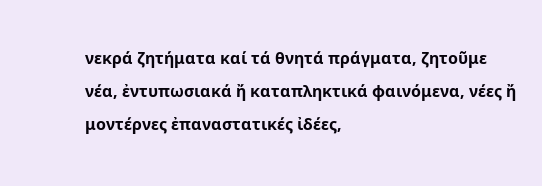νεκρά ζητήματα καί τά θνητά πράγματα, ζητοῦμε νέα, ἐντυπωσιακά ἤ καταπληκτικά φαινόμενα, νέες ἤ μοντέρνες ἐπαναστατικές ἰδέες,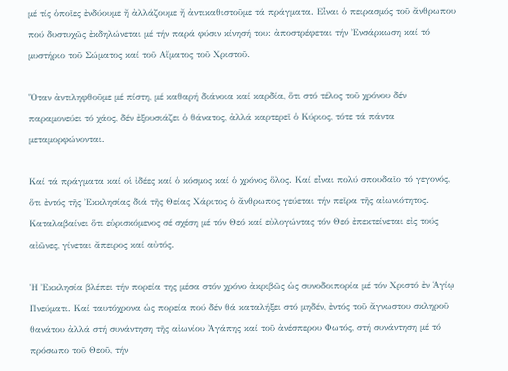μέ τίς ὁποῖες ἐνδύουμε ἤ ἀλλάζουμε ἤ ἀντικαθιστοῦμε τά πράγματα. Εἶναι ὁ πειρασμός τοῦ ἄνθρωπου πού δυστυχῶς ἐκδηλώνεται μέ τήν παρά φύσιν κίνησή του: ἀποστρέφεται τήν Ἐνσάρκωση καί τό μυστήριο τοῦ Σώματος καί τοῦ Αἵματος τοῦ Χριστοῦ.

Ὅταν ἀντιληφθοῦμε μέ πίστη, μέ καθαρή διάνοια καί καρδία, ὅτι στό τέλος τοῦ χρόνου δέν παραμονεύει τό χάος, δέν ἐξουσιάζει ὁ θάνατος, ἀλλά καρτερεῖ ὁ Κύριος, τότε τά πάντα μεταμορφώνονται.

Καί τά πράγματα καί οἱ ἰδέες καί ὁ κόσμος καί ὁ χρόνος ὅλος. Καί εἶναι πολύ σπουδαῖο τό γεγονός, ὅτι ἐντός τῆς Ἐκκλησίας διά τῆς Θείας Χάριτος ὁ ἄνθρωπος γεύεται τήν πεῖρα τῆς αἰωνιότητος. Καταλαβαίνει ὅτι εὑρισκόμενος σέ σχέση μέ τόν Θεό καί εὐλογώντας τόν Θεό ἐπεκτείνεται εἰς τούς αἰῶνες, γίνεται ἄπειρος καί αὐτός.

Ἡ Ἐκκλησία βλέπει τήν πορεία της μέσα στόν χρόνο ἀκριβῶς ὡς συνοδοιπορία μέ τόν Χριστό ἐν Ἁγίῳ Πνεύματι. Καί ταυτόχρονα ὡς πορεία πού δέν θά καταλήξει στό μηδέν, ἐντός τοῦ ἄγνωστου σκληροῦ θανάτου ἀλλά στή συνάντηση τῆς αἰωνίου Ἀγάπης καί τοῦ ἀνέσπερου Φωτός, στή συνάντηση μέ τό πρόσωπο τοῦ Θεοῦ, τήν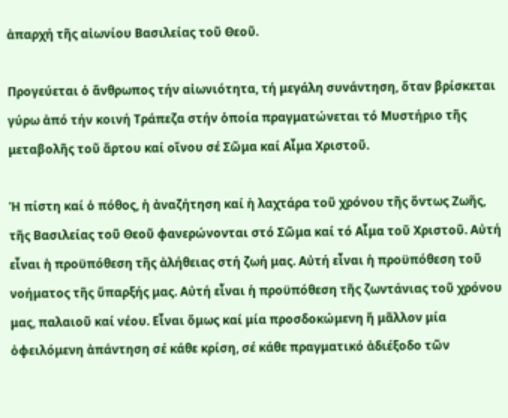ἀπαρχή τῆς αἰωνίου Βασιλείας τοῦ Θεοῦ.

Προγεύεται ὁ ἄνθρωπος τήν αἰωνιότητα, τή μεγάλη συνάντηση, ὅταν βρίσκεται γύρω ἀπό τήν κοινή Τράπεζα στήν ὁποία πραγματώνεται τό Μυστήριο τῆς μεταβολῆς τοῦ ἄρτου καί οἴνου σέ Σῶμα καί Αἷμα Χριστοῦ.

Ἡ πίστη καί ὁ πόθος, ἡ ἀναζήτηση καί ἡ λαχτάρα τοῦ χρόνου τῆς ὄντως Ζωῆς, τῆς Βασιλείας τοῦ Θεοῦ φανερώνονται στό Σῶμα καί τό Αἷμα τοῦ Χριστοῦ. Αὐτή εἶναι ἡ προϋπόθεση τῆς ἀλήθειας στή ζωή μας. Αὐτή εἶναι ἡ προϋπόθεση τοῦ νοήματος τῆς ὕπαρξής μας. Αὐτή εἶναι ἡ προϋπόθεση τῆς ζωντάνιας τοῦ χρόνου μας, παλαιοῦ καί νέου. Εἶναι ὅμως καί μία προσδοκώμενη ἤ μᾶλλον μία ὀφειλόμενη ἀπάντηση σέ κάθε κρίση, σέ κάθε πραγματικό ἀδιέξοδο τῶν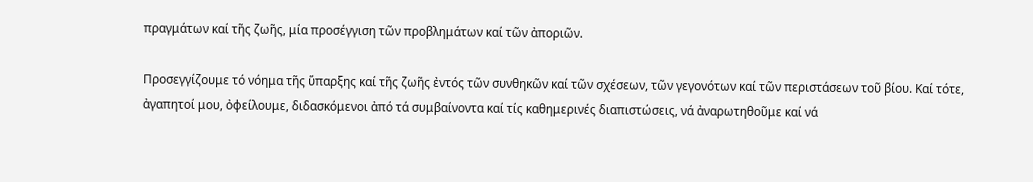πραγμάτων καί τῆς ζωῆς, μία προσέγγιση τῶν προβλημάτων καί τῶν ἀποριῶν.

Προσεγγίζουμε τό νόημα τῆς ὕπαρξης καί τῆς ζωῆς ἐντός τῶν συνθηκῶν καί τῶν σχέσεων, τῶν γεγονότων καί τῶν περιστάσεων τοῦ βίου. Καί τότε, ἀγαπητοί μου, ὀφείλουμε, διδασκόμενοι ἀπό τά συμβαίνοντα καί τίς καθημερινές διαπιστώσεις, νά ἀναρωτηθοῦμε καί νά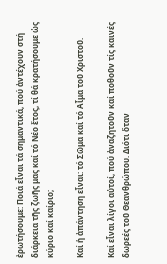ἐρωτήσουμε: Ποιά εἶναι τά σημαντικά, πού ἀντέχουν στή διάρκεια τῆς ζωῆς μας καί τό Νέο ἔτος, τί θά κρατήσουμε ὡς κύριο καί καίριο;

Καί ἡ ἀπάντηση εἶναι: τό Σῶμα καί τό Αἷμα τοῦ Χριστοῦ.

Καί εἶναι λίγοι αὐτοί, πού ἀναζητοῦν καί ποθοῦν τίς καινές δωρεές τοῦ Θεανθρώπου. Διότι ὅταν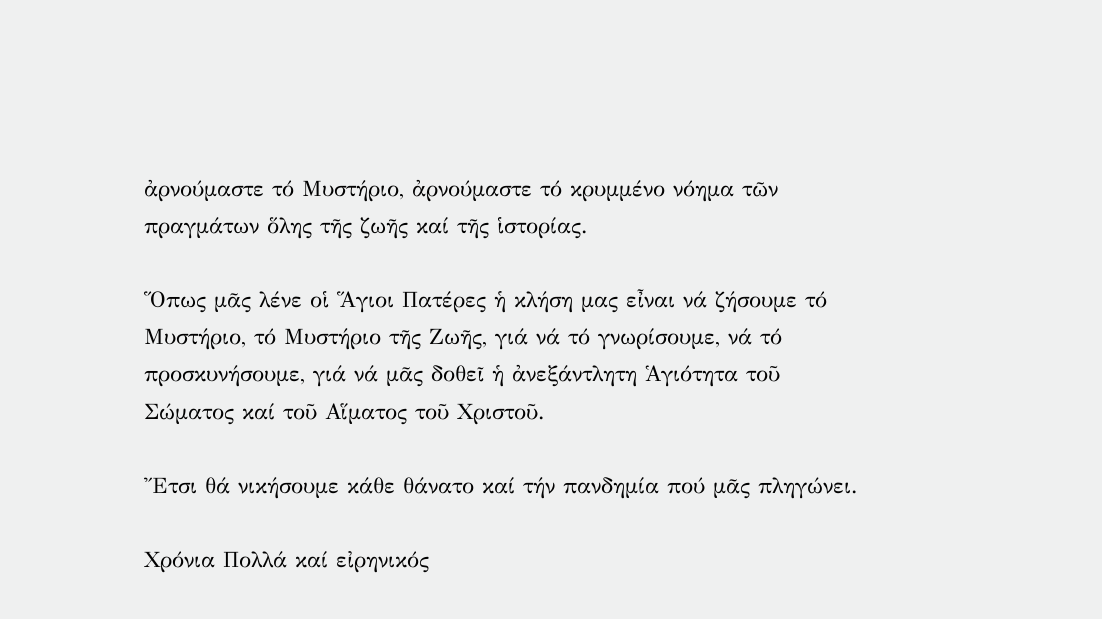ἀρνούμαστε τό Μυστήριο, ἀρνούμαστε τό κρυμμένο νόημα τῶν πραγμάτων ὅλης τῆς ζωῆς καί τῆς ἱστορίας.

Ὅπως μᾶς λένε οἱ Ἅγιοι Πατέρες ἡ κλήση μας εἶναι νά ζήσουμε τό Μυστήριο, τό Μυστήριο τῆς Ζωῆς, γιά νά τό γνωρίσουμε, νά τό προσκυνήσουμε, γιά νά μᾶς δοθεῖ ἡ ἀνεξάντλητη Ἁγιότητα τοῦ Σώματος καί τοῦ Αἵματος τοῦ Χριστοῦ.

Ἔτσι θά νικήσουμε κάθε θάνατο καί τήν πανδημία πού μᾶς πληγώνει.

Χρόνια Πολλά καί εἰρηνικός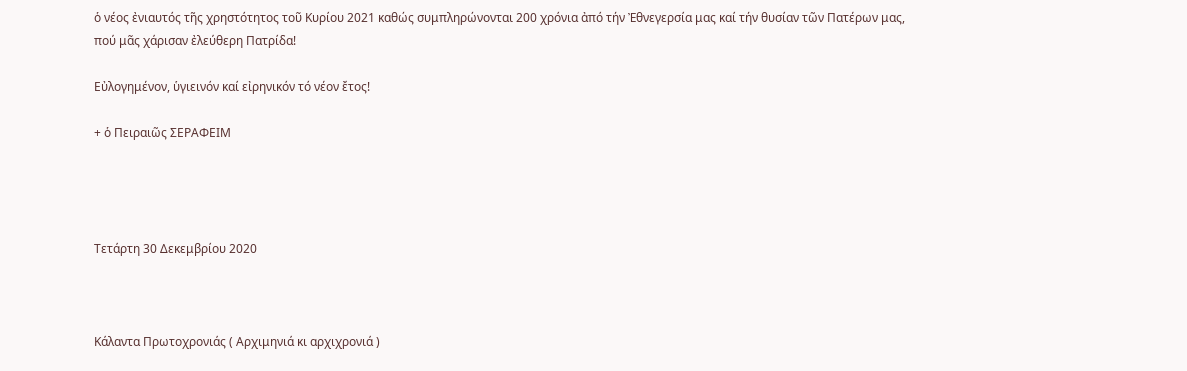ὁ νέος ἐνιαυτός τῆς χρηστότητος τοῦ Κυρίου 2021 καθώς συμπληρώνονται 200 χρόνια ἀπό τήν Ἐθνεγερσία μας καί τήν θυσίαν τῶν Πατέρων μας, πού μᾶς χάρισαν ἐλεύθερη Πατρίδα!

Εὐλογημένον, ὑγιεινόν καί εἰρηνικόν τό νέον ἔτος!

+ ὁ Πειραιῶς ΣΕΡΑΦΕΙΜ




Τετάρτη 30 Δεκεμβρίου 2020



Κάλαντα Πρωτοχρονιάς ( Αρχιμηνιά κι αρχιχρονιά )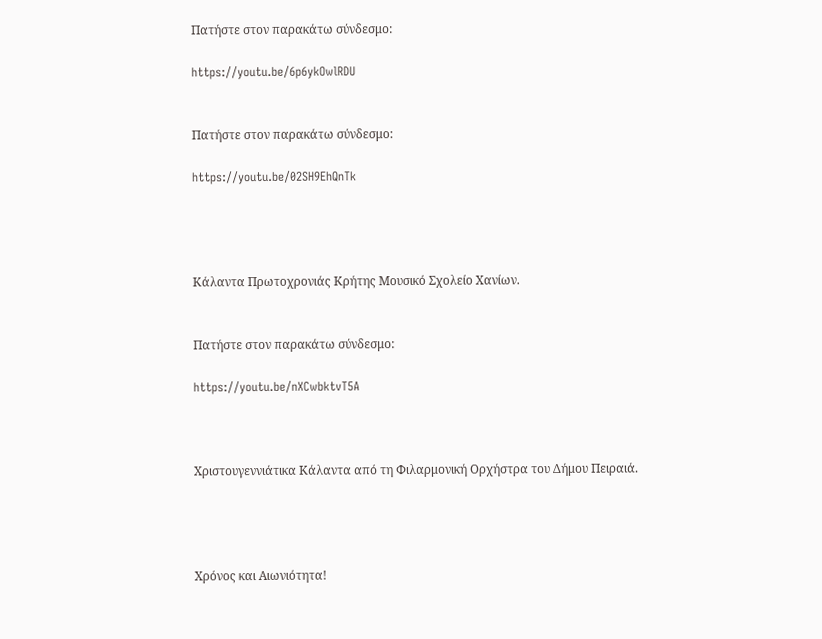Πατήστε στον παρακάτω σύνδεσμο:

https://youtu.be/6p6ykOwlRDU


Πατήστε στον παρακάτω σύνδεσμο:

https://youtu.be/02SH9EhQnTk




Κάλαντα Πρωτοχρονιάς Κρήτης Μουσικό Σχολείο Χανίων.


Πατήστε στον παρακάτω σύνδεσμο:

https://youtu.be/nXCwbktvT5A



Χριστουγεννιάτικα Κάλαντα από τη Φιλαρμονική Ορχήστρα του Δήμου Πειραιά.




Χρόνος και Αιωνιότητα!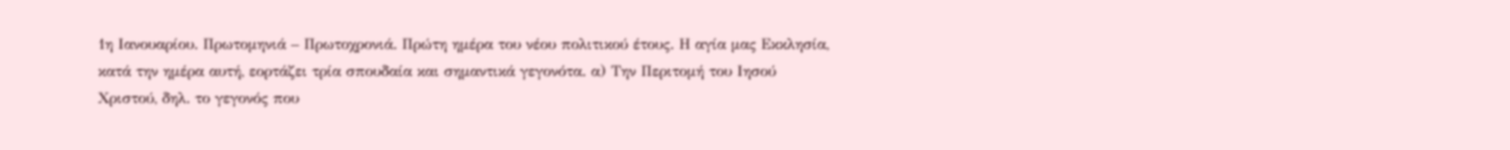1η Ιανουαρίου. Πρωτομηνιά – Πρωτοχρονιά. Πρώτη ημέρα του νέου πολιτικού έτους. Η αγία μας Εκκλησία, κατά την ημέρα αυτή, εορτάζει τρία σπουδαία και σημαντικά γεγονότα. α) Την Περιτομή του Ιησού Χριστού, δηλ. το γεγονός που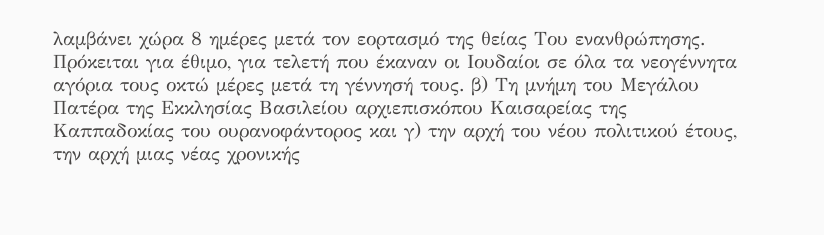λαμβάνει χώρα 8 ημέρες μετά τον εορτασμό της θείας Του ενανθρώπησης. Πρόκειται για έθιμο, για τελετή που έκαναν οι Ιουδαίοι σε όλα τα νεογέννητα αγόρια τους οκτώ μέρες μετά τη γέννησή τους. β) Τη μνήμη του Μεγάλου Πατέρα της Εκκλησίας Βασιλείου αρχιεπισκόπου Καισαρείας της Καππαδοκίας του ουρανοφάντορος και γ) την αρχή του νέου πολιτικού έτους, την αρχή μιας νέας χρονικής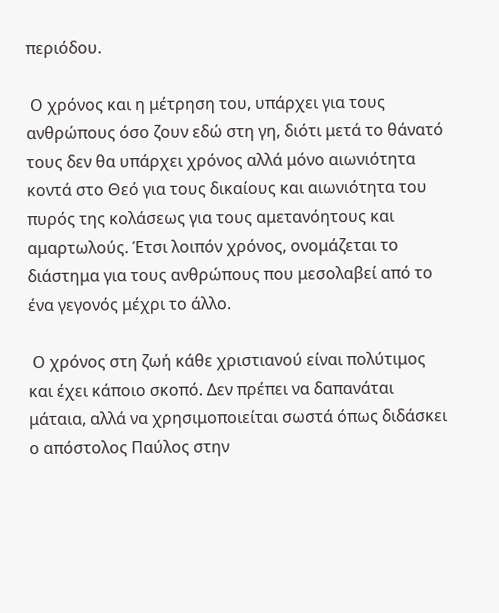περιόδου.

 Ο χρόνος και η μέτρηση του, υπάρχει για τους ανθρώπους όσο ζουν εδώ στη γη, διότι μετά το θάνατό τους δεν θα υπάρχει χρόνος αλλά μόνο αιωνιότητα κοντά στο Θεό για τους δικαίους και αιωνιότητα του πυρός της κολάσεως για τους αμετανόητους και αμαρτωλούς. Έτσι λοιπόν χρόνος, ονομάζεται το διάστημα για τους ανθρώπους που μεσολαβεί από το ένα γεγονός μέχρι το άλλο.

 Ο χρόνος στη ζωή κάθε χριστιανού είναι πολύτιμος και έχει κάποιο σκοπό. Δεν πρέπει να δαπανάται μάταια, αλλά να χρησιμοποιείται σωστά όπως διδάσκει ο απόστολος Παύλος στην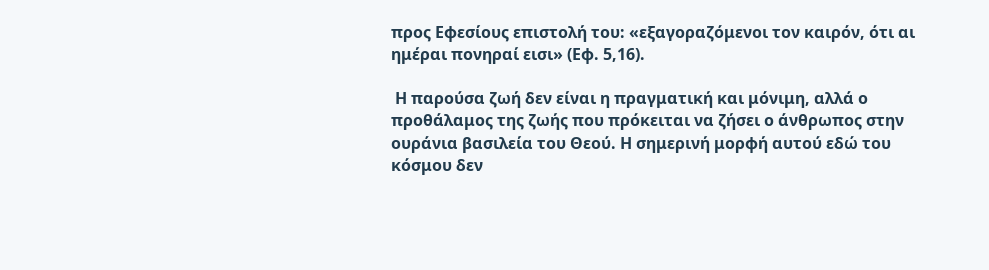προς Εφεσίους επιστολή του: «εξαγοραζόμενοι τον καιρόν, ότι αι ημέραι πονηραί εισι» (Εφ. 5,16).

 Η παρούσα ζωή δεν είναι η πραγματική και μόνιμη, αλλά ο προθάλαμος της ζωής που πρόκειται να ζήσει ο άνθρωπος στην ουράνια βασιλεία του Θεού. Η σημερινή μορφή αυτού εδώ του κόσμου δεν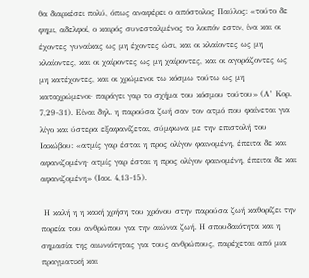θα διαρκέσει πολύ, όπως αναφέρει ο απόστολος Παύλος: «τούτο δε φημι, αδελφοί, ο καιρός συνεσταλμένος το λοιπόν εστιν, ίνα και οι έχοντες γυναίκας ως μη έχοντες ώσι, και οι κλαίοντες ως μη κλαίοντες, και οι χαίροντες ως μη χαίροντες, και οι αγοράζοντες ως μη κατέχοντες, και οι χρώμενοι τω κόσμω τούτω ως μη καταχρώμενοι· παράγει γαρ το σχήμα του κόσμου τούτου» (Α’ Κορ. 7,29-31). Είναι δηλ. η παρούσα ζωή σαν τον ατμό που φαίνεται για λίγο και ύστερα εξαφανίζεται, σύμφωνα με την επιστολή του Ιακώβου: «ατμίς γαρ έσται η προς ολίγον φαινομένη, έπειτα δε και αφανιζομένη· ατμίς γαρ έσται η προς ολίγον φαινομένη, έπειτα δε και αφανιζομένη» (Ιακ. 4,13-15).

 Η καλή η η κακή χρήση του χρόνου στην παρούσα ζωή καθορίζει την πορεία του ανθρώπου για την αιώνια ζωή. Η σπουδαιότητα και η σημασία της αιωνιότητας για τους ανθρώπους, παρέχεται από μια πραγματική και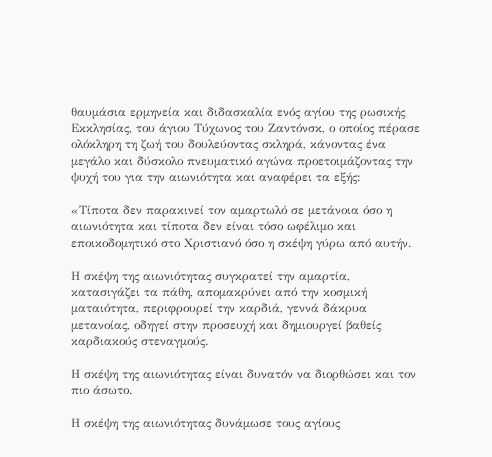θαυμάσια ερμηνεία και διδασκαλία ενός αγίου της ρωσικής Εκκλησίας, του άγιου Τύχωνος του Ζαντόνσκ, ο οποίος πέρασε ολόκληρη τη ζωή του δουλεύοντας σκληρά, κάνοντας ένα μεγάλο και δύσκολο πνευματικό αγώνα προετοιμάζοντας την ψυχή του για την αιωνιότητα και αναφέρει τα εξής:

«Τίποτα δεν παρακινεί τον αμαρτωλό σε μετάνοια όσο η αιωνιότητα και τίποτα δεν είναι τόσο ωφέλιμο και εποικοδομητικό στο Χριστιανό όσο η σκέψη γύρω από αυτήν.

Η σκέψη της αιωνιότητας συγκρατεί την αμαρτία, κατασιγάζει τα πάθη, απομακρύνει από την κοσμική ματαιότητα, περιφρουρεί την καρδιά, γεννά δάκρυα μετανοίας, οδηγεί στην προσευχή και δημιουργεί βαθείς καρδιακούς στεναγμούς.

Η σκέψη της αιωνιότητας είναι δυνατόν να διορθώσει και τον πιο άσωτο.

Η σκέψη της αιωνιότητας δυνάμωσε τους αγίους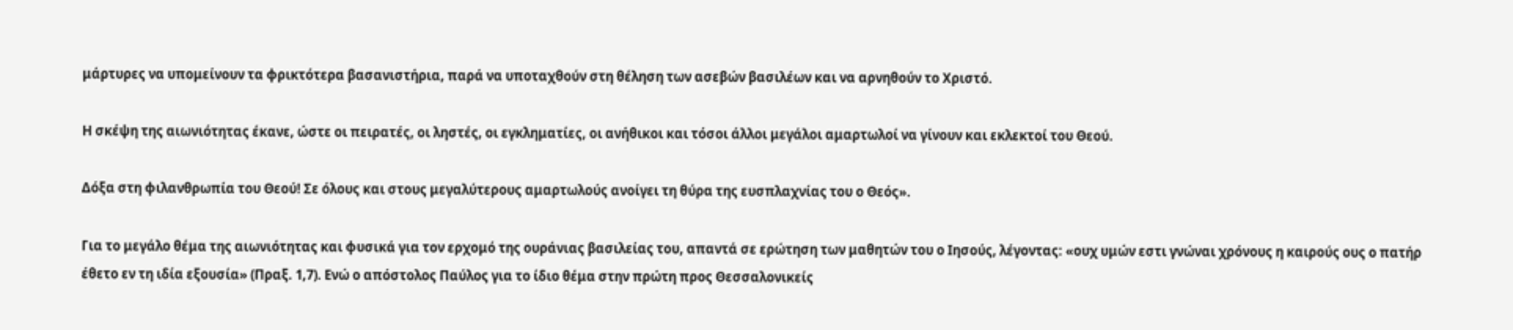μάρτυρες να υπομείνουν τα φρικτότερα βασανιστήρια, παρά να υποταχθούν στη θέληση των ασεβών βασιλέων και να αρνηθούν το Χριστό.

Η σκέψη της αιωνιότητας έκανε, ώστε οι πειρατές, οι ληστές, οι εγκληματίες, οι ανήθικοι και τόσοι άλλοι μεγάλοι αμαρτωλοί να γίνουν και εκλεκτοί του Θεού.

Δόξα στη φιλανθρωπία του Θεού! Σε όλους και στους μεγαλύτερους αμαρτωλούς ανοίγει τη θύρα της ευσπλαχνίας του ο Θεός».

Για το μεγάλο θέμα της αιωνιότητας και φυσικά για τον ερχομό της ουράνιας βασιλείας του, απαντά σε ερώτηση των μαθητών του ο Ιησούς, λέγοντας: «ουχ υμών εστι γνώναι χρόνους η καιρούς ους ο πατήρ έθετο εν τη ιδία εξουσία» (Πραξ. 1,7). Ενώ ο απόστολος Παύλος για το ίδιο θέμα στην πρώτη προς Θεσσαλονικείς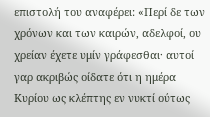επιστολή του αναφέρει: «Περί δε των χρόνων και των καιρών, αδελφοί, ου χρείαν έχετε υμίν γράφεσθαι· αυτοί γαρ ακριβώς οίδατε ότι η ημέρα Κυρίου ως κλέπτης εν νυκτί ούτως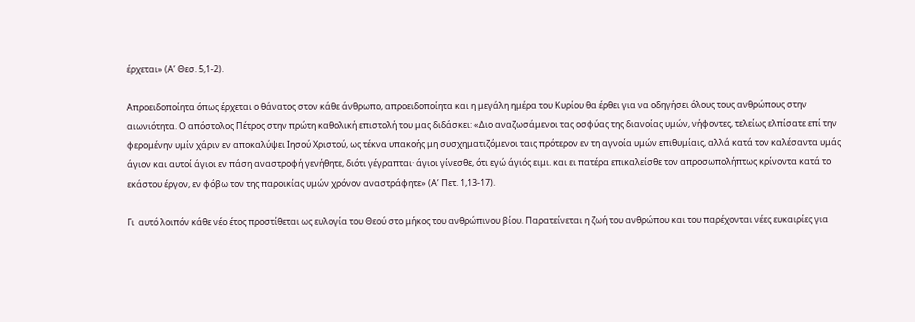έρχεται» (Α’ Θεσ. 5,1-2).

Απροειδοποίητα όπως έρχεται ο θάνατος στον κάθε άνθρωπο, απροειδοποίητα και η μεγάλη ημέρα του Κυρίου θα έρθει για να οδηγήσει όλους τους ανθρώπους στην αιωνιότητα. Ο απόστολος Πέτρος στην πρώτη καθολική επιστολή του μας διδάσκει: «Διο αναζωσάμενοι τας οσφύας της διανοίας υμών, νήφοντες, τελείως ελπίσατε επί την φερομένην υμίν χάριν εν αποκαλύψει Ιησού Χριστού, ως τέκνα υπακοής μη συσχηματιζόμενοι ταις πρότερον εν τη αγνοία υμών επιθυμίαις, αλλά κατά τον καλέσαντα υμάς άγιον και αυτοί άγιοι εν πάση αναστροφή γενήθητε, διότι γέγραπται· άγιοι γίνεσθε, ότι εγώ άγιός ειμι. και ει πατέρα επικαλείσθε τον απροσωπολήπτως κρίνοντα κατά το εκάστου έργον, εν φόβω τον της παροικίας υμών χρόνον αναστράφητε» (Α’ Πετ. 1,13-17).

Γι  αυτό λοιπόν κάθε νέο έτος προστίθεται ως ευλογία του Θεού στο μήκος του ανθρώπινου βίου. Παρατείνεται η ζωή του ανθρώπου και του παρέχονται νέες ευκαιρίες για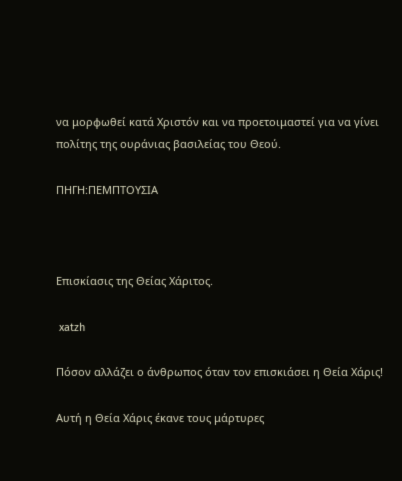να μορφωθεί κατά Χριστόν και να προετοιμαστεί για να γίνει πολίτης της ουράνιας βασιλείας του Θεού.

ΠΗΓΗ:ΠΕΜΠΤΟΥΣΙΑ



Επισκίασις της Θείας Χάριτος.

 xatzh

Πόσον αλλάζει ο άνθρωπος όταν τον επισκιάσει η Θεία Χάρις!

Αυτή η Θεία Χάρις έκανε τους μάρτυρες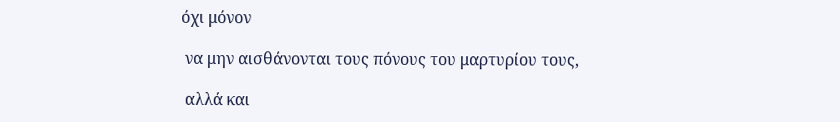όχι μόνον

 να μην αισθάνονται τους πόνους του μαρτυρίου τους,

 αλλά και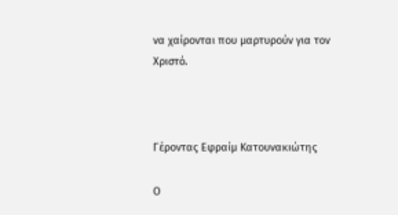να χαίρονται που μαρτυρούν για τον Χριστό.



Γέροντας Εφραίμ Κατουνακιώτης

Ο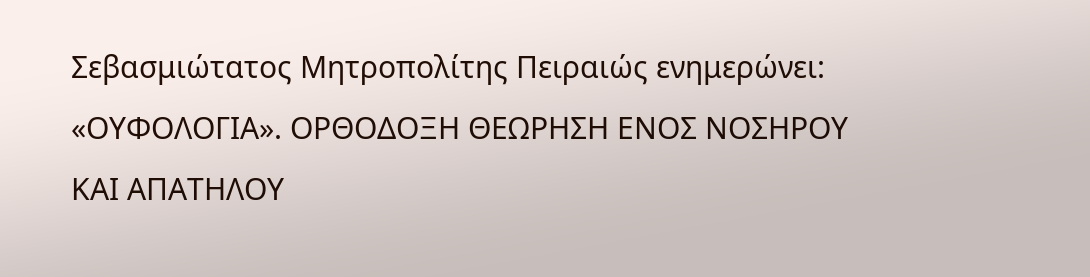Σεβασμιώτατος Μητροπολίτης Πειραιώς ενημερώνει: «ΟΥΦΟΛΟΓΙΑ». ΟΡΘΟΔΟΞΗ ΘΕΩΡΗΣΗ ΕΝΟΣ ΝΟΣΗΡΟΥ ΚΑΙ ΑΠΑΤΗΛΟΥ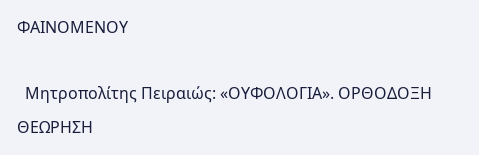ΦΑΙΝΟΜΕΝΟΥ

  Μητροπολίτης Πειραιώς: «ΟΥΦΟΛΟΓΙΑ». ΟΡΘΟΔΟΞΗ ΘΕΩΡΗΣΗ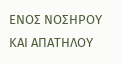ΕΝΟΣ ΝΟΣΗΡΟΥ ΚΑΙ ΑΠΑΤΗΛΟΥ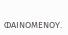ΦΑΙΝΟΜΕΝΟΥ.